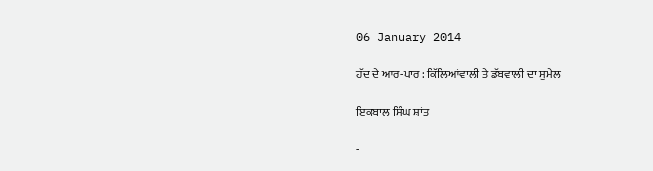06 January 2014

ਹੱਦ ਦੇ ਆਰ-ਪਾਰ : ਕਿੱਲਿਆਂਵਾਲੀ ਤੇ ਡੱਬਵਾਲੀ ਦਾ ਸੁਮੇਲ

ਇਕਬਾਲ ਸਿੰਘ ਸ਼ਾਂਤ

-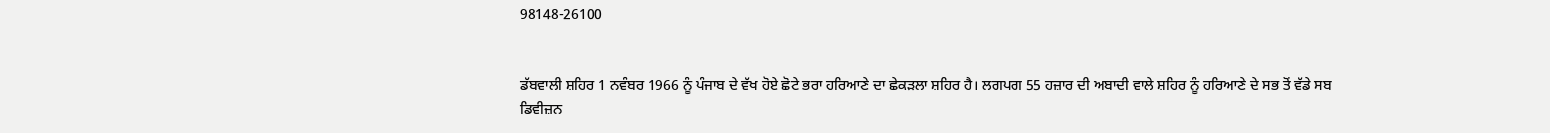98148-26100


ਡੱਬਵਾਲੀ ਸ਼ਹਿਰ 1 ਨਵੰਬਰ 1966 ਨੂੰ ਪੰਜਾਬ ਦੇ ਵੱਖ ਹੋਏ ਛੋਟੇ ਭਰਾ ਹਰਿਆਣੇ ਦਾ ਛੇਕੜਲਾ ਸ਼ਹਿਰ ਹੈ। ਲਗਪਗ 55 ਹਜ਼ਾਰ ਦੀ ਅਬਾਦੀ ਵਾਲੇ ਸ਼ਹਿਰ ਨੂੰ ਹਰਿਆਣੇ ਦੇ ਸਭ ਤੋਂ ਵੱਡੇ ਸਬ ਡਿਵੀਜ਼ਨ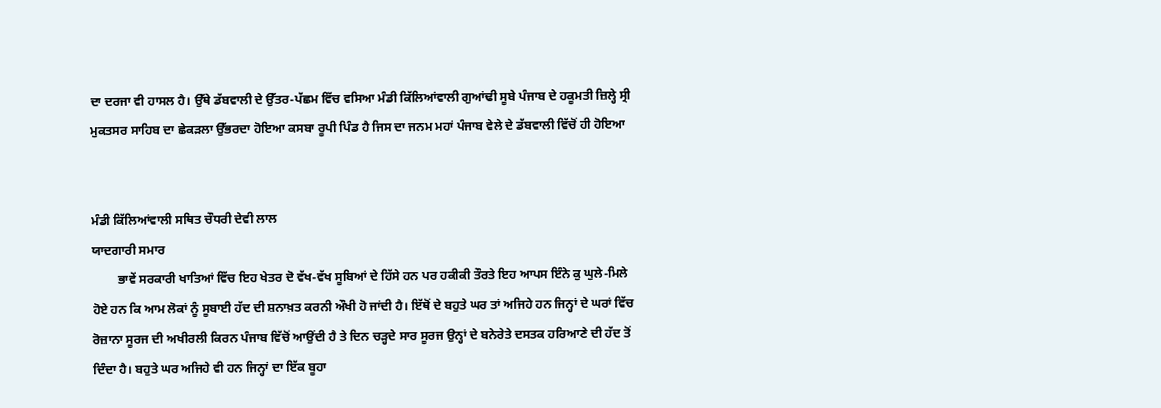ਦਾ ਦਰਜਾ ਵੀ ਹਾਸਲ ਹੈ। ਉੱਥੇ ਡੱਬਵਾਲੀ ਦੇ ਉੱਤਰ-ਪੱਛਮ ਵਿੱਚ ਵਸਿਆ ਮੰਡੀ ਕਿੱਲਿਆਂਵਾਲੀ ਗੁਆਂਢੀ ਸੂਬੇ ਪੰਜਾਬ ਦੇ ਹਕੂਮਤੀ ਜ਼ਿਲ੍ਹੇ ਸ੍ਰੀ ਮੁਕਤਸਰ ਸਾਹਿਬ ਦਾ ਛੇਕੜਲਾ ਉੱਭਰਦਾ ਹੋਇਆ ਕਸਬਾ ਰੂਪੀ ਪਿੰਡ ਹੈ ਜਿਸ ਦਾ ਜਨਮ ਮਹਾਂ ਪੰਜਾਬ ਵੇਲੇ ਦੇ ਡੱਬਵਾਲੀ ਵਿੱਚੋਂ ਹੀ ਹੋਇਆ


ਮੰਡੀ ਕਿੱਲਿਆਂਵਾਲੀ ਸਥਿਤ ਚੌਧਰੀ ਦੇਵੀ ਲਾਲ
ਯਾਦਗਾਰੀ ਸਮਾਰ
        ਭਾਵੇਂ ਸਰਕਾਰੀ ਖਾਤਿਆਂ ਵਿੱਚ ਇਹ ਖੇਤਰ ਦੋ ਵੱਖ-ਵੱਖ ਸੂਬਿਆਂ ਦੇ ਹਿੱਸੇ ਹਨ ਪਰ ਹਕੀਕੀ ਤੌਰਤੇ ਇਹ ਆਪਸ ਇੰਨੇ ਕੁ ਘੁਲੇ-ਮਿਲੇ ਹੋਏ ਹਨ ਕਿ ਆਮ ਲੋਕਾਂ ਨੂੰ ਸੂਬਾਈ ਹੱਦ ਦੀ ਸ਼ਨਾਖ਼ਤ ਕਰਨੀ ਔਖੀ ਹੋ ਜਾਂਦੀ ਹੈ। ਇੱਥੋਂ ਦੇ ਬਹੁਤੇ ਘਰ ਤਾਂ ਅਜਿਹੇ ਹਨ ਜਿਨ੍ਹਾਂ ਦੇ ਘਰਾਂ ਵਿੱਚ ਰੋਜ਼ਾਨਾ ਸੂਰਜ ਦੀ ਅਖੀਰਲੀ ਕਿਰਨ ਪੰਜਾਬ ਵਿੱਚੋਂ ਆਉਂਦੀ ਹੈ ਤੇ ਦਿਨ ਚੜ੍ਹਦੇ ਸਾਰ ਸੂਰਜ ਉਨ੍ਹਾਂ ਦੇ ਬਨੇਰੇਤੇ ਦਸਤਕ ਹਰਿਆਣੇ ਦੀ ਹੱਦ ਤੋਂ ਦਿੰਦਾ ਹੈ। ਬਹੁਤੇ ਘਰ ਅਜਿਹੇ ਵੀ ਹਨ ਜਿਨ੍ਹਾਂ ਦਾ ਇੱਕ ਬੂਹਾ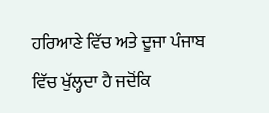ਹਰਿਆਣੇ ਵਿੱਚ ਅਤੇ ਦੂਜਾ ਪੰਜਾਬ ਵਿੱਚ ਖੁੱਲ੍ਹਦਾ ਹੈ ਜਦੋਂਕਿ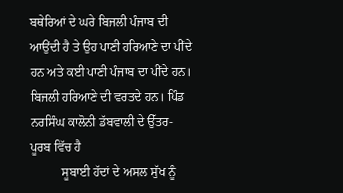ਬਥੇਰਿਆਂ ਦੇ ਘਰੇ ਬਿਜਲੀ ਪੰਜਾਬ ਦੀ ਆਉਂਦੀ ਹੈ ਤੇ ਉਹ ਪਾਣੀ ਹਰਿਆਣੇ ਦਾ ਪੀਂਦੇ ਹਨ ਅਤੇ ਕਈ ਪਾਣੀ ਪੰਜਾਬ ਦਾ ਪੀਂਦੇ ਹਨ। ਬਿਜਲੀ ਹਰਿਆਣੇ ਦੀ ਵਰਤਦੇ ਹਨ। ਪਿੰਡ ਨਰਸਿੰਘ ਕਾਲੋਨੀ ਡੱਬਵਾਲੀ ਦੇ ਉੱਤਰ-ਪੂਰਬ ਵਿੱਚ ਹੈ
          ਸੂਬਾਈ ਹੱਦਾਂ ਦੇ ਅਸਲ ਸੁੱਖ ਨੂੰ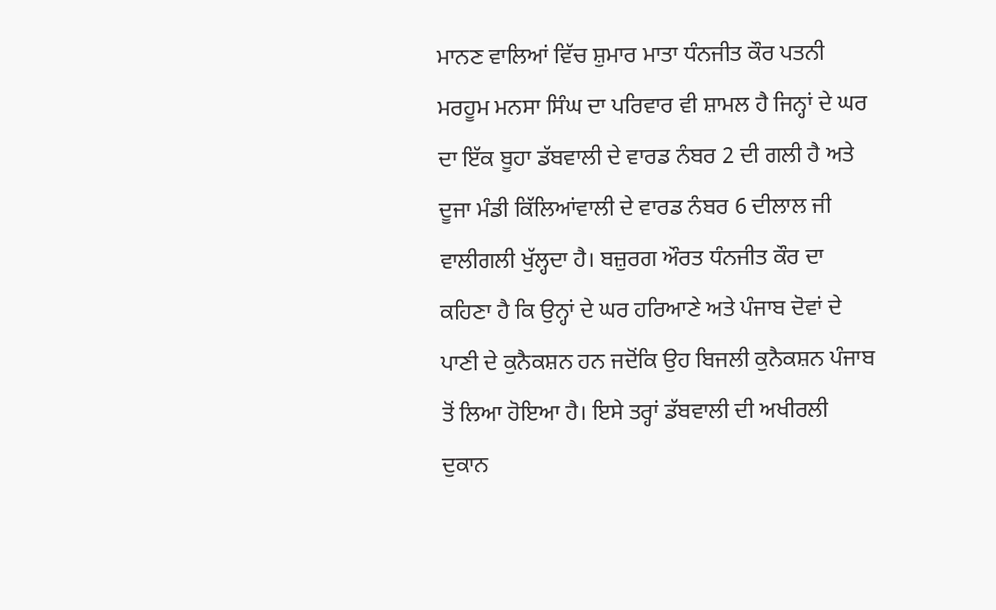ਮਾਨਣ ਵਾਲਿਆਂ ਵਿੱਚ ਸ਼ੁਮਾਰ ਮਾਤਾ ਧੰਨਜੀਤ ਕੌਰ ਪਤਨੀ ਮਰਹੂਮ ਮਨਸਾ ਸਿੰਘ ਦਾ ਪਰਿਵਾਰ ਵੀ ਸ਼ਾਮਲ ਹੈ ਜਿਨ੍ਹਾਂ ਦੇ ਘਰ ਦਾ ਇੱਕ ਬੂਹਾ ਡੱਬਵਾਲੀ ਦੇ ਵਾਰਡ ਨੰਬਰ 2 ਦੀ ਗਲੀ ਹੈ ਅਤੇ ਦੂਜਾ ਮੰਡੀ ਕਿੱਲਿਆਂਵਾਲੀ ਦੇ ਵਾਰਡ ਨੰਬਰ 6 ਦੀਲਾਲ ਜੀ ਵਾਲੀਗਲੀ ਖੁੱਲ੍ਹਦਾ ਹੈ। ਬਜ਼ੁਰਗ ਔਰਤ ਧੰਨਜੀਤ ਕੌਰ ਦਾ ਕਹਿਣਾ ਹੈ ਕਿ ਉਨ੍ਹਾਂ ਦੇ ਘਰ ਹਰਿਆਣੇ ਅਤੇ ਪੰਜਾਬ ਦੋਵਾਂ ਦੇ ਪਾਣੀ ਦੇ ਕੁਨੈਕਸ਼ਨ ਹਨ ਜਦੋਂਕਿ ਉਹ ਬਿਜਲੀ ਕੁਨੈਕਸ਼ਨ ਪੰਜਾਬ ਤੋਂ ਲਿਆ ਹੋਇਆ ਹੈ। ਇਸੇ ਤਰ੍ਹਾਂ ਡੱਬਵਾਲੀ ਦੀ ਅਖੀਰਲੀ ਦੁਕਾਨ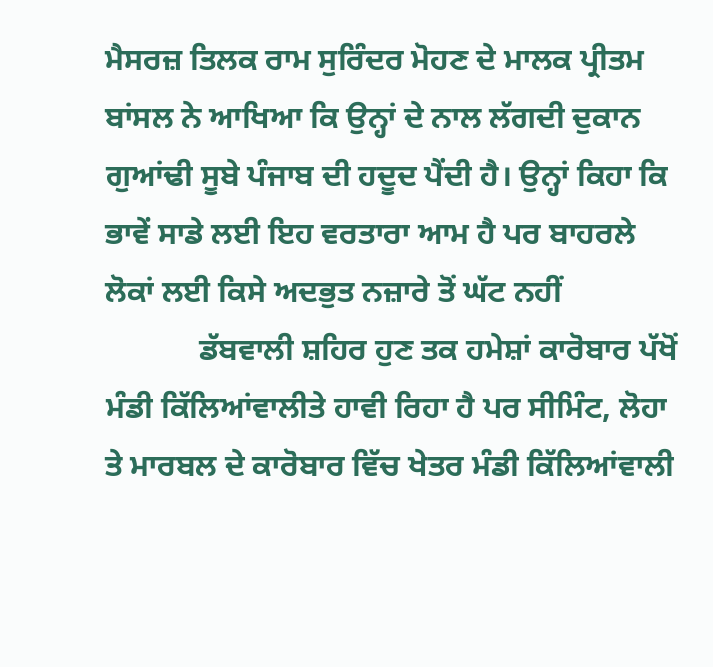ਮੈਸਰਜ਼ ਤਿਲਕ ਰਾਮ ਸੁਰਿੰਦਰ ਮੋਹਣ ਦੇ ਮਾਲਕ ਪ੍ਰੀਤਮ ਬਾਂਸਲ ਨੇ ਆਖਿਆ ਕਿ ਉਨ੍ਹਾਂ ਦੇ ਨਾਲ ਲੱਗਦੀ ਦੁਕਾਨ ਗੁਆਂਢੀ ਸੂਬੇ ਪੰਜਾਬ ਦੀ ਹਦੂਦ ਪੈਂਦੀ ਹੈ। ਉਨ੍ਹਾਂ ਕਿਹਾ ਕਿ ਭਾਵੇਂ ਸਾਡੇ ਲਈ ਇਹ ਵਰਤਾਰਾ ਆਮ ਹੈ ਪਰ ਬਾਹਰਲੇ ਲੋਕਾਂ ਲਈ ਕਿਸੇ ਅਦਭੁਤ ਨਜ਼ਾਰੇ ਤੋਂ ਘੱਟ ਨਹੀਂ
            ਡੱਬਵਾਲੀ ਸ਼ਹਿਰ ਹੁਣ ਤਕ ਹਮੇਸ਼ਾਂ ਕਾਰੋਬਾਰ ਪੱਖੋਂ ਮੰਡੀ ਕਿੱਲਿਆਂਵਾਲੀਤੇ ਹਾਵੀ ਰਿਹਾ ਹੈ ਪਰ ਸੀਮਿੰਟ, ਲੋਹਾ ਤੇ ਮਾਰਬਲ ਦੇ ਕਾਰੋਬਾਰ ਵਿੱਚ ਖੇਤਰ ਮੰਡੀ ਕਿੱਲਿਆਂਵਾਲੀ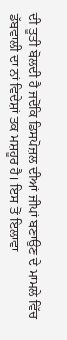ਦੀ ਤੂਤੀ ਬੋਲਦੀ ਹੈ ਜਦੋਂਕਿ ਡਿਸਪੋਜ਼ਲ ਦੀਆਂ ਜੀਪਾਂ ਬਣਾਉਣ ਦੇ ਮਾਮਲੇ ਵਿੱਚ ਡੱਬਵਾਲੀ ਦਾ ਨਾਂ ਵਿਦੇਸ਼ਾਂ ਤਕ ਮਸ਼ਹੂਰ ਹੈ। ਇਸ ਤੋਂ ਇਲਾਵਾ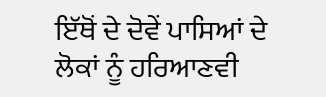ਇੱਥੋਂ ਦੇ ਦੋਵੇਂ ਪਾਸਿਆਂ ਦੇ ਲੋਕਾਂ ਨੂੰ ਹਰਿਆਣਵੀ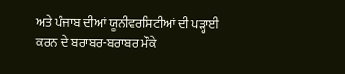ਅਤੇ ਪੰਜਾਬ ਦੀਆਂ ਯੂਨੀਵਰਸਿਟੀਆਂ ਦੀ ਪੜ੍ਹਾਈ ਕਰਨ ਦੇ ਬਰਾਬਰ-ਬਰਾਬਰ ਮੌਕੇ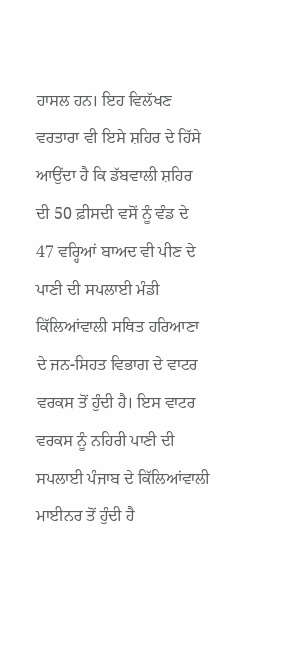ਹਾਸਲ ਹਨ। ਇਹ ਵਿਲੱਖਣ ਵਰਤਾਰਾ ਵੀ ਇਸੇ ਸ਼ਹਿਰ ਦੇ ਹਿੱਸੇ ਆਉਂਦਾ ਹੈ ਕਿ ਡੱਬਵਾਲੀ ਸ਼ਹਿਰ ਦੀ 50 ਫ਼ੀਸਦੀ ਵਸੋਂ ਨੂੰ ਵੰਡ ਦੇ 47 ਵਰ੍ਹਿਆਂ ਬਾਅਦ ਵੀ ਪੀਣ ਦੇ ਪਾਣੀ ਦੀ ਸਪਲਾਈ ਮੰਡੀ ਕਿੱਲਿਆਂਵਾਲੀ ਸਥਿਤ ਹਰਿਆਣਾ ਦੇ ਜਨ-ਸਿਹਤ ਵਿਭਾਗ ਦੇ ਵਾਟਰ ਵਰਕਸ ਤੋਂ ਹੁੰਦੀ ਹੈ। ਇਸ ਵਾਟਰ ਵਰਕਸ ਨੂੰ ਨਹਿਰੀ ਪਾਣੀ ਦੀ ਸਪਲਾਈ ਪੰਜਾਬ ਦੇ ਕਿੱਲਿਆਂਵਾਲੀ ਮਾਈਨਰ ਤੋਂ ਹੁੰਦੀ ਹੈ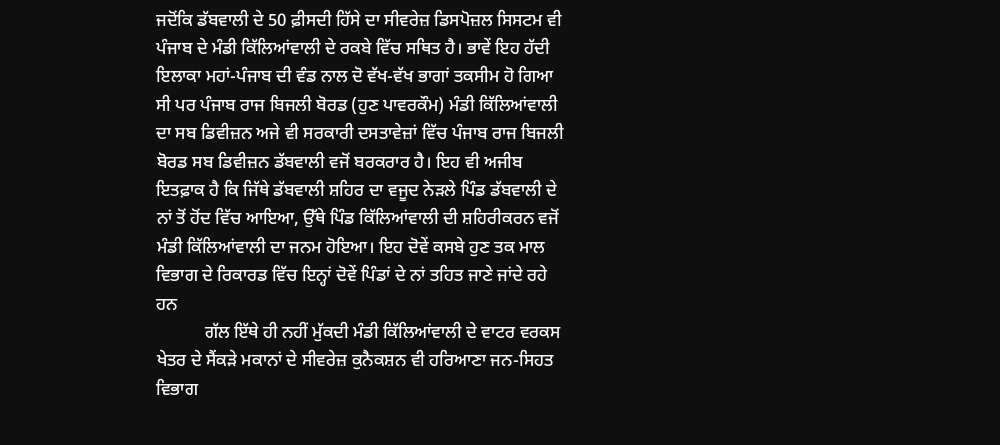ਜਦੋਂਕਿ ਡੱਬਵਾਲੀ ਦੇ 50 ਫ਼ੀਸਦੀ ਹਿੱਸੇ ਦਾ ਸੀਵਰੇਜ਼ ਡਿਸਪੋਜ਼ਲ ਸਿਸਟਮ ਵੀ ਪੰਜਾਬ ਦੇ ਮੰਡੀ ਕਿੱਲਿਆਂਵਾਲੀ ਦੇ ਰਕਬੇ ਵਿੱਚ ਸਥਿਤ ਹੈ। ਭਾਵੇਂ ਇਹ ਹੱਦੀ ਇਲਾਕਾ ਮਹਾਂ-ਪੰਜਾਬ ਦੀ ਵੰਡ ਨਾਲ ਦੋ ਵੱਖ-ਵੱਖ ਭਾਗਾਂ ਤਕਸੀਮ ਹੋ ਗਿਆ ਸੀ ਪਰ ਪੰਜਾਬ ਰਾਜ ਬਿਜਲੀ ਬੋਰਡ (ਹੁਣ ਪਾਵਰਕੌਮ) ਮੰਡੀ ਕਿੱਲਿਆਂਵਾਲੀ ਦਾ ਸਬ ਡਿਵੀਜ਼ਨ ਅਜੇ ਵੀ ਸਰਕਾਰੀ ਦਸਤਾਵੇਜ਼ਾਂ ਵਿੱਚ ਪੰਜਾਬ ਰਾਜ ਬਿਜਲੀ ਬੋਰਡ ਸਬ ਡਿਵੀਜ਼ਨ ਡੱਬਵਾਲੀ ਵਜੋਂ ਬਰਕਰਾਰ ਹੈ। ਇਹ ਵੀ ਅਜੀਬ ਇਤਫ਼ਾਕ ਹੈ ਕਿ ਜਿੱਥੇ ਡੱਬਵਾਲੀ ਸ਼ਹਿਰ ਦਾ ਵਜੂਦ ਨੇੜਲੇ ਪਿੰਡ ਡੱਬਵਾਲੀ ਦੇ ਨਾਂ ਤੋਂ ਹੋਂਦ ਵਿੱਚ ਆਇਆ, ਉੱਥੇ ਪਿੰਡ ਕਿੱਲਿਆਂਵਾਲੀ ਦੀ ਸ਼ਹਿਰੀਕਰਨ ਵਜੋਂ ਮੰਡੀ ਕਿੱਲਿਆਂਵਾਲੀ ਦਾ ਜਨਮ ਹੋਇਆ। ਇਹ ਦੋਵੇਂ ਕਸਬੇ ਹੁਣ ਤਕ ਮਾਲ ਵਿਭਾਗ ਦੇ ਰਿਕਾਰਡ ਵਿੱਚ ਇਨ੍ਹਾਂ ਦੋਵੇਂ ਪਿੰਡਾਂ ਦੇ ਨਾਂ ਤਹਿਤ ਜਾਣੇ ਜਾਂਦੇ ਰਹੇ ਹਨ
           ਗੱਲ ਇੱਥੇ ਹੀ ਨਹੀਂ ਮੁੱਕਦੀ ਮੰਡੀ ਕਿੱਲਿਆਂਵਾਲੀ ਦੇ ਵਾਟਰ ਵਰਕਸ ਖੇਤਰ ਦੇ ਸੈਂਕੜੇ ਮਕਾਨਾਂ ਦੇ ਸੀਵਰੇਜ਼ ਕੁਨੈਕਸ਼ਨ ਵੀ ਹਰਿਆਣਾ ਜਨ-ਸਿਹਤ ਵਿਭਾਗ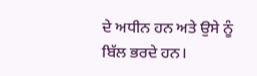ਦੇ ਅਧੀਨ ਹਨ ਅਤੇ ਉਸੇ ਨੂੰ ਬਿੱਲ ਭਰਦੇ ਹਨ।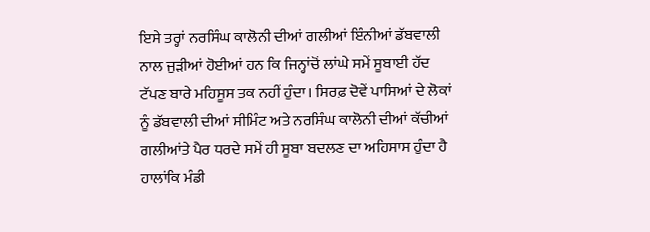ਇਸੇ ਤਰ੍ਹਾਂ ਨਰਸਿੰਘ ਕਾਲੋਨੀ ਦੀਆਂ ਗਲੀਆਂ ਇੰਨੀਆਂ ਡੱਬਵਾਲੀ ਨਾਲ ਜੁੜੀਆਂ ਹੋਈਆਂ ਹਨ ਕਿ ਜਿਨ੍ਹਾਂਚੋਂ ਲਾਂਘੇ ਸਮੇਂ ਸੂਬਾਈ ਹੱਦ ਟੱਪਣ ਬਾਰੇ ਮਹਿਸੂਸ ਤਕ ਨਹੀਂ ਹੁੰਦਾ। ਸਿਰਫ਼ ਦੋਵੇਂ ਪਾਸਿਆਂ ਦੇ ਲੋਕਾਂ ਨੂੰ ਡੱਬਵਾਲੀ ਦੀਆਂ ਸੀਮਿੰਟ ਅਤੇ ਨਰਸਿੰਘ ਕਾਲੋਨੀ ਦੀਆਂ ਕੱਚੀਆਂ ਗਲੀਆਂਤੇ ਪੈਰ ਧਰਦੇ ਸਮੇਂ ਹੀ ਸੂਬਾ ਬਦਲਣ ਦਾ ਅਹਿਸਾਸ ਹੁੰਦਾ ਹੈ ਹਾਲਾਂਕਿ ਮੰਡੀ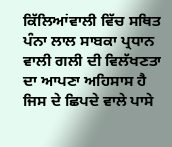ਕਿੱਲਿਆਂਵਾਲੀ ਵਿੱਚ ਸਥਿਤ ਪੰਨਾ ਲਾਲ ਸਾਬਕਾ ਪ੍ਰਧਾਨ ਵਾਲੀ ਗਲੀ ਦੀ ਵਿਲੱਖਣਤਾ ਦਾ ਆਪਣਾ ਅਹਿਸਾਸ ਹੈ ਜਿਸ ਦੇ ਛਿਪਦੇ ਵਾਲੇ ਪਾਸੇ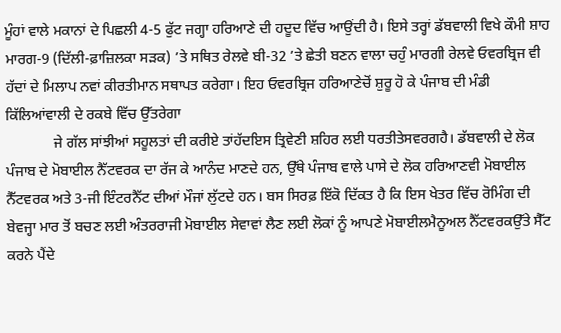ਮੂੰਹਾਂ ਵਾਲੇ ਮਕਾਨਾਂ ਦੇ ਪਿਛਲੀ 4-5 ਫੁੱਟ ਜਗ੍ਹਾ ਹਰਿਆਣੇ ਦੀ ਹਦੂਦ ਵਿੱਚ ਆਉਂਦੀ ਹੈ। ਇਸੇ ਤਰ੍ਹਾਂ ਡੱਬਵਾਲੀ ਵਿਖੇ ਕੌਮੀ ਸ਼ਾਹ ਮਾਰਗ-9 (ਦਿੱਲੀ-ਫ਼ਾਜ਼ਿਲਕਾ ਸੜਕ) ’ਤੇ ਸਥਿਤ ਰੇਲਵੇ ਬੀ-32 ’ਤੇ ਛੇਤੀ ਬਣਨ ਵਾਲਾ ਚਹੁੰ ਮਾਰਗੀ ਰੇਲਵੇ ਓਵਰਬ੍ਰਿਜ ਵੀ ਹੱਦਾਂ ਦੇ ਮਿਲਾਪ ਨਵਾਂ ਕੀਰਤੀਮਾਨ ਸਥਾਪਤ ਕਰੇਗਾ। ਇਹ ਓਵਰਬ੍ਰਿਜ ਹਰਿਆਣੇਚੋਂ ਸ਼ੁਰੂ ਹੋ ਕੇ ਪੰਜਾਬ ਦੀ ਮੰਡੀ ਕਿੱਲਿਆਂਵਾਲੀ ਦੇ ਰਕਬੇ ਵਿੱਚ ਉੱਤਰੇਗਾ
             ਜੇ ਗੱਲ ਸਾਂਝੀਆਂ ਸਹੂਲਤਾਂ ਦੀ ਕਰੀਏ ਤਾਂਹੱਦਇਸ ਤ੍ਰਿਵੇਣੀ ਸ਼ਹਿਰ ਲਈ ਧਰਤੀਤੇਸਵਰਗਹੈ। ਡੱਬਵਾਲੀ ਦੇ ਲੋਕ ਪੰਜਾਬ ਦੇ ਮੋਬਾਈਲ ਨੈੱਟਵਰਕ ਦਾ ਰੱਜ ਕੇ ਆਨੰਦ ਮਾਣਦੇ ਹਨ, ਉੱਥੇ ਪੰਜਾਬ ਵਾਲੇ ਪਾਸੇ ਦੇ ਲੋਕ ਹਰਿਆਣਵੀ ਮੋਬਾਈਲ ਨੈੱਟਵਰਕ ਅਤੇ 3-ਜੀ ਇੰਟਰਨੈੱਟ ਦੀਆਂ ਮੌਜਾਂ ਲੁੱਟਦੇ ਹਨ। ਬਸ ਸਿਰਫ਼ ਇੱਕੋ ਦਿੱਕਤ ਹੈ ਕਿ ਇਸ ਖੇਤਰ ਵਿੱਚ ਰੋਮਿੰਗ ਦੀ ਬੇਵਜ੍ਹਾ ਮਾਰ ਤੋਂ ਬਚਣ ਲਈ ਅੰਤਰਰਾਜੀ ਮੋਬਾਈਲ ਸੇਵਾਵਾਂ ਲੈਣ ਲਈ ਲੋਕਾਂ ਨੂੰ ਆਪਣੇ ਮੋਬਾਈਲਮੈਨੂਅਲ ਨੈੱਟਵਰਕਉੱਤੇ ਸੈੱਟ ਕਰਨੇ ਪੈਂਦੇ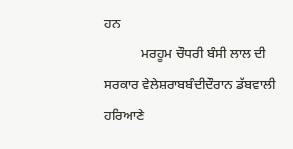ਹਨ
           ਮਰਹੂਮ ਚੌਧਰੀ ਬੰਸੀ ਲਾਲ ਦੀ ਸਰਕਾਰ ਵੇਲੇਸ਼ਰਾਬਬੰਦੀਦੌਰਾਨ ਡੱਬਵਾਲੀ ਹਰਿਆਣੇ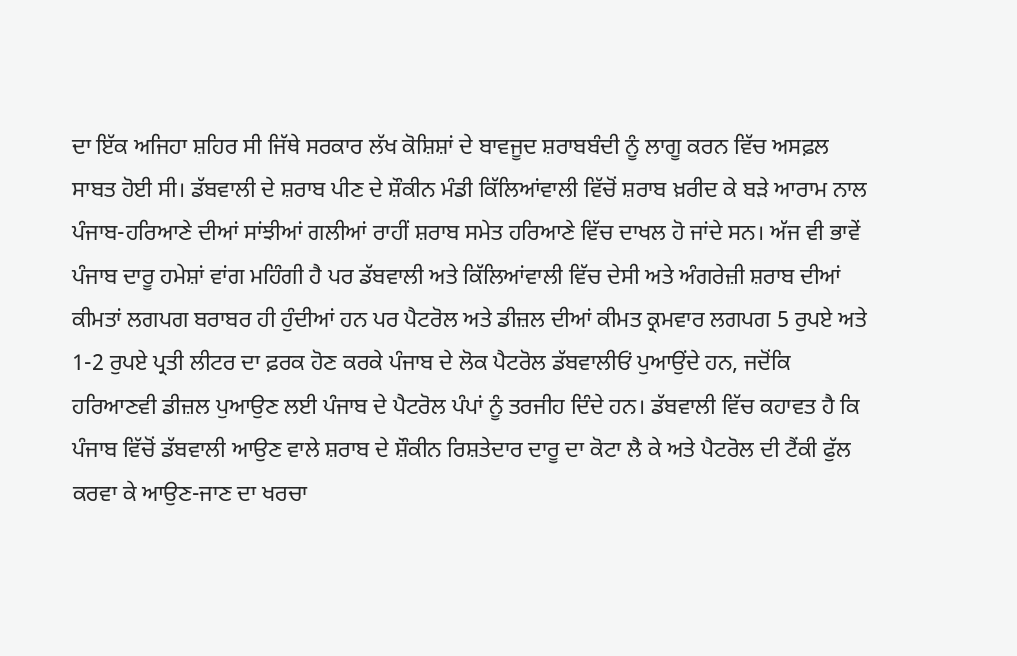ਦਾ ਇੱਕ ਅਜਿਹਾ ਸ਼ਹਿਰ ਸੀ ਜਿੱਥੇ ਸਰਕਾਰ ਲੱਖ ਕੋਸ਼ਿਸ਼ਾਂ ਦੇ ਬਾਵਜੂਦ ਸ਼ਰਾਬਬੰਦੀ ਨੂੰ ਲਾਗੂ ਕਰਨ ਵਿੱਚ ਅਸਫ਼ਲ ਸਾਬਤ ਹੋਈ ਸੀ। ਡੱਬਵਾਲੀ ਦੇ ਸ਼ਰਾਬ ਪੀਣ ਦੇ ਸ਼ੌਕੀਨ ਮੰਡੀ ਕਿੱਲਿਆਂਵਾਲੀ ਵਿੱਚੋਂ ਸ਼ਰਾਬ ਖ਼ਰੀਦ ਕੇ ਬੜੇ ਆਰਾਮ ਨਾਲ ਪੰਜਾਬ-ਹਰਿਆਣੇ ਦੀਆਂ ਸਾਂਝੀਆਂ ਗਲੀਆਂ ਰਾਹੀਂ ਸ਼ਰਾਬ ਸਮੇਤ ਹਰਿਆਣੇ ਵਿੱਚ ਦਾਖਲ ਹੋ ਜਾਂਦੇ ਸਨ। ਅੱਜ ਵੀ ਭਾਵੇਂ ਪੰਜਾਬ ਦਾਰੂ ਹਮੇਸ਼ਾਂ ਵਾਂਗ ਮਹਿੰਗੀ ਹੈ ਪਰ ਡੱਬਵਾਲੀ ਅਤੇ ਕਿੱਲਿਆਂਵਾਲੀ ਵਿੱਚ ਦੇਸੀ ਅਤੇ ਅੰਗਰੇਜ਼ੀ ਸ਼ਰਾਬ ਦੀਆਂ ਕੀਮਤਾਂ ਲਗਪਗ ਬਰਾਬਰ ਹੀ ਹੁੰਦੀਆਂ ਹਨ ਪਰ ਪੈਟਰੋਲ ਅਤੇ ਡੀਜ਼ਲ ਦੀਆਂ ਕੀਮਤ ਕ੍ਰਮਵਾਰ ਲਗਪਗ 5 ਰੁਪਏ ਅਤੇ 1-2 ਰੁਪਏ ਪ੍ਰਤੀ ਲੀਟਰ ਦਾ ਫ਼ਰਕ ਹੋਣ ਕਰਕੇ ਪੰਜਾਬ ਦੇ ਲੋਕ ਪੈਟਰੋਲ ਡੱਬਵਾਲੀਓਂ ਪੁਆਉਂਦੇ ਹਨ, ਜਦੋਂਕਿ ਹਰਿਆਣਵੀ ਡੀਜ਼ਲ ਪੁਆਉਣ ਲਈ ਪੰਜਾਬ ਦੇ ਪੈਟਰੋਲ ਪੰਪਾਂ ਨੂੰ ਤਰਜੀਹ ਦਿੰਦੇ ਹਨ। ਡੱਬਵਾਲੀ ਵਿੱਚ ਕਹਾਵਤ ਹੈ ਕਿ ਪੰਜਾਬ ਵਿੱਚੋਂ ਡੱਬਵਾਲੀ ਆਉਣ ਵਾਲੇ ਸ਼ਰਾਬ ਦੇ ਸ਼ੌਕੀਨ ਰਿਸ਼ਤੇਦਾਰ ਦਾਰੂ ਦਾ ਕੋਟਾ ਲੈ ਕੇ ਅਤੇ ਪੈਟਰੋਲ ਦੀ ਟੈਂਕੀ ਫੁੱਲ ਕਰਵਾ ਕੇ ਆਉਣ-ਜਾਣ ਦਾ ਖਰਚਾ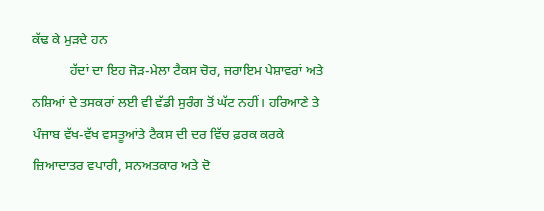ਕੱਢ ਕੇ ਮੁੜਦੇ ਹਨ
           ਹੱਦਾਂ ਦਾ ਇਹ ਜੋੜ-ਮੇਲਾ ਟੈਕਸ ਚੋਰ, ਜਰਾਇਮ ਪੇਸ਼ਾਵਰਾਂ ਅਤੇ ਨਸ਼ਿਆਂ ਦੇ ਤਸਕਰਾਂ ਲਈ ਵੀ ਵੱਡੀ ਸੁਰੰਗ ਤੋਂ ਘੱਟ ਨਹੀਂ। ਹਰਿਆਣੇ ਤੇ ਪੰਜਾਬ ਵੱਖ-ਵੱਖ ਵਸਤੂਆਂਤੇ ਟੈਕਸ ਦੀ ਦਰ ਵਿੱਚ ਫ਼ਰਕ ਕਰਕੇ ਜ਼ਿਆਦਾਤਰ ਵਪਾਰੀ, ਸਨਅਤਕਾਰ ਅਤੇ ਦੋ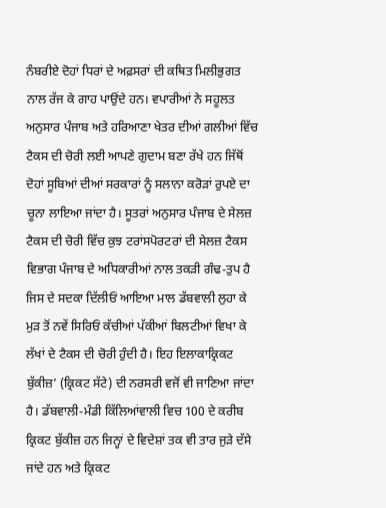ਨੰਬਰੀਏ ਦੋਹਾਂ ਧਿਰਾਂ ਦੇ ਅਫ਼ਸਰਾਂ ਦੀ ਕਥਿਤ ਮਿਲੀਭੁਗਤ ਨਾਲ ਰੱਜ ਕੇ ਗਾਹ ਪਾਉਂਦੇ ਹਨ। ਵਪਾਰੀਆਂ ਨੇ ਸਹੂਲਤ ਅਨੁਸਾਰ ਪੰਜਾਬ ਅਤੇ ਹਰਿਆਣਾ ਖੇਤਰ ਦੀਆਂ ਗਲੀਆਂ ਵਿੱਚ ਟੈਕਸ ਦੀ ਚੋਰੀ ਲਈ ਆਪਣੇ ਗੁਦਾਮ ਬਣਾ ਰੱਖੇ ਹਨ ਜਿੱਥੋਂ ਦੋਹਾਂ ਸੂਬਿਆਂ ਦੀਆਂ ਸਰਕਾਰਾਂ ਨੂੰ ਸਲਾਨਾ ਕਰੋੜਾਂ ਰੁਪਏ ਦਾ ਚੂਨਾ ਲਾਇਆ ਜਾਂਦਾ ਹੈ। ਸੂਤਰਾਂ ਅਨੁਸਾਰ ਪੰਜਾਬ ਦੇ ਸੇਲਜ਼ ਟੈਕਸ ਦੀ ਚੋਰੀ ਵਿੱਚ ਕੁਝ ਟਰਾਂਸਪੋਰਟਰਾਂ ਦੀ ਸੇਲਜ਼ ਟੈਕਸ ਵਿਭਾਗ ਪੰਜਾਬ ਦੇ ਅਧਿਕਾਰੀਆਂ ਨਾਲ ਤਕੜੀ ਗੰਢ-ਤੁਪ ਹੈ ਜਿਸ ਦੇ ਸਦਕਾ ਦਿੱਲੀਓਂ ਆਇਆ ਮਾਲ ਡੱਬਵਾਲੀ ਲੁਹਾ ਕੇ ਮੁੜ ਤੋਂ ਨਵੇਂ ਸਿਰਿਓਂ ਕੱਚੀਆਂ ਪੱਕੀਆਂ ਬਿਲਟੀਆਂ ਵਿਖਾ ਕੇ ਲੱਖਾਂ ਦੇ ਟੈਕਸ ਦੀ ਚੋਰੀ ਹੁੰਦੀ ਹੈ। ਇਹ ਇਲਾਕਾਕ੍ਰਿਕਟ ਬੁੱਕੀਜ਼’ (ਕ੍ਰਿਕਟ ਸੱਟੇ) ਦੀ ਨਰਸਰੀ ਵਜੋਂ ਵੀ ਜਾਣਿਆ ਜਾਂਦਾ ਹੈ। ਡੱਬਵਾਲੀ-ਮੰਡੀ ਕਿੱਲਿਆਂਵਾਲੀ ਵਿਚ 100 ਦੇ ਕਰੀਬ ਕ੍ਰਿਕਟ ਬੁੱਕੀਜ਼ ਹਨ ਜਿਨ੍ਹਾਂ ਦੇ ਵਿਦੇਸ਼ਾਂ ਤਕ ਵੀ ਤਾਰ ਜੁੜੇ ਦੱਸੇ ਜਾਂਦੇ ਹਨ ਅਤੇ ਕ੍ਰਿਕਟ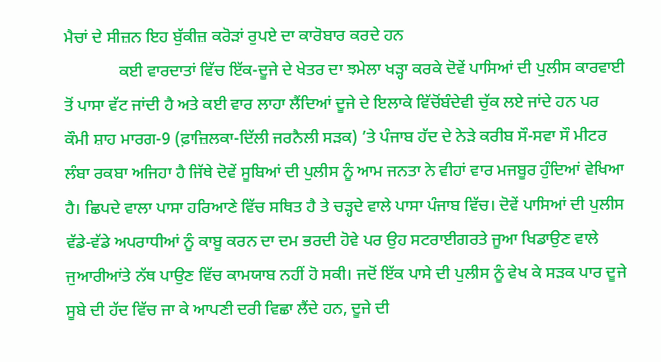ਮੈਚਾਂ ਦੇ ਸੀਜ਼ਨ ਇਹ ਬੁੱਕੀਜ਼ ਕਰੋੜਾਂ ਰੁਪਏ ਦਾ ਕਾਰੋਬਾਰ ਕਰਦੇ ਹਨ
             ਕਈ ਵਾਰਦਾਤਾਂ ਵਿੱਚ ਇੱਕ-ਦੂਜੇ ਦੇ ਖੇਤਰ ਦਾ ਝਮੇਲਾ ਖੜ੍ਹਾ ਕਰਕੇ ਦੋਵੇਂ ਪਾਸਿਆਂ ਦੀ ਪੁਲੀਸ ਕਾਰਵਾਈ ਤੋਂ ਪਾਸਾ ਵੱਟ ਜਾਂਦੀ ਹੈ ਅਤੇ ਕਈ ਵਾਰ ਲਾਹਾ ਲੈਂਦਿਆਂ ਦੂਜੇ ਦੇ ਇਲਾਕੇ ਵਿੱਚੋਂਬੰਦੇਵੀ ਚੁੱਕ ਲਏ ਜਾਂਦੇ ਹਨ ਪਰ ਕੌਮੀ ਸ਼ਾਹ ਮਾਰਗ-9 (ਫ਼ਾਜ਼ਿਲਕਾ-ਦਿੱਲੀ ਜਰਨੈਲੀ ਸੜਕ) ’ਤੇ ਪੰਜਾਬ ਹੱਦ ਦੇ ਨੇੜੇ ਕਰੀਬ ਸੌ-ਸਵਾ ਸੌ ਮੀਟਰ ਲੰਬਾ ਰਕਬਾ ਅਜਿਹਾ ਹੈ ਜਿੱਥੇ ਦੋਵੇਂ ਸੂਬਿਆਂ ਦੀ ਪੁਲੀਸ ਨੂੰ ਆਮ ਜਨਤਾ ਨੇ ਵੀਹਾਂ ਵਾਰ ਮਜਬੂਰ ਹੁੰਦਿਆਂ ਵੇਖਿਆ ਹੈ। ਛਿਪਦੇ ਵਾਲਾ ਪਾਸਾ ਹਰਿਆਣੇ ਵਿੱਚ ਸਥਿਤ ਹੈ ਤੇ ਚੜ੍ਹਦੇ ਵਾਲੇ ਪਾਸਾ ਪੰਜਾਬ ਵਿੱਚ। ਦੋਵੇਂ ਪਾਸਿਆਂ ਦੀ ਪੁਲੀਸ ਵੱਡੇ-ਵੱਡੇ ਅਪਰਾਧੀਆਂ ਨੂੰ ਕਾਬੂ ਕਰਨ ਦਾ ਦਮ ਭਰਦੀ ਹੋਵੇ ਪਰ ਉਹ ਸਟਰਾਈਗਰਤੇ ਜੂਆ ਖਿਡਾਉਣ ਵਾਲੇ ਜੁਆਰੀਆਂਤੇ ਨੱਥ ਪਾਉਣ ਵਿੱਚ ਕਾਮਯਾਬ ਨਹੀਂ ਹੋ ਸਕੀ। ਜਦੋਂ ਇੱਕ ਪਾਸੇ ਦੀ ਪੁਲੀਸ ਨੂੰ ਵੇਖ ਕੇ ਸੜਕ ਪਾਰ ਦੂਜੇ ਸੂਬੇ ਦੀ ਹੱਦ ਵਿੱਚ ਜਾ ਕੇ ਆਪਣੀ ਦਰੀ ਵਿਛਾ ਲੈਂਦੇ ਹਨ, ਦੂਜੇ ਦੀ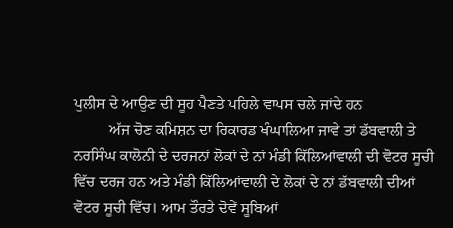ਪੁਲੀਸ ਦੇ ਆਉਣ ਦੀ ਸੂਹ ਪੈਣਤੇ ਪਹਿਲੇ ਵਾਪਸ ਚਲੇ ਜਾਂਦੇ ਹਨ
         ਅੱਜ ਚੋਣ ਕਮਿਸ਼ਨ ਦਾ ਰਿਕਾਰਡ ਖੰਘਾਲਿਆ ਜਾਵੇ ਤਾਂ ਡੱਬਵਾਲੀ ਤੇ ਨਰਸਿੰਘ ਕਾਲੋਨੀ ਦੇ ਦਰਜਨਾਂ ਲੋਕਾਂ ਦੇ ਨਾਂ ਮੰਡੀ ਕਿੱਲਿਆਂਵਾਲੀ ਦੀ ਵੋਟਰ ਸੂਚੀ ਵਿੱਚ ਦਰਜ ਹਨ ਅਤੇ ਮੰਡੀ ਕਿੱਲਿਆਂਵਾਲੀ ਦੇ ਲੋਕਾਂ ਦੇ ਨਾਂ ਡੱਬਵਾਲੀ ਦੀਆਂ ਵੋਟਰ ਸੂਚੀ ਵਿੱਚ। ਆਮ ਤੌਰਤੇ ਦੋਵੇਂ ਸੂਬਿਆਂ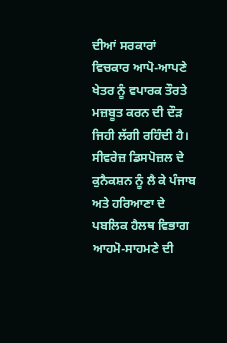ਦੀਆਂ ਸਰਕਾਰਾਂ ਵਿਚਕਾਰ ਆਪੋ-ਆਪਣੇ ਖੇਤਰ ਨੂੰ ਵਪਾਰਕ ਤੌਰਤੇ ਮਜ਼ਬੂਤ ਕਰਨ ਦੀ ਦੌੜ ਜਿਹੀ ਲੱਗੀ ਰਹਿੰਦੀ ਹੈ। ਸੀਵਰੇਜ਼ ਡਿਸਪੋਜ਼ਲ ਦੇ ਕੁਨੈਕਸ਼ਨ ਨੂੰ ਲੈ ਕੇ ਪੰਜਾਬ ਅਤੇ ਹਰਿਆਣਾ ਦੇ ਪਬਲਿਕ ਹੈਲਥ ਵਿਭਾਗ ਆਹਮੋ-ਸਾਹਮਣੇ ਦੀ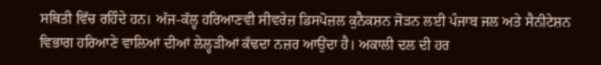ਸਥਿਤੀ ਵਿੱਚ ਰਹਿੰਦੇ ਹਨ। ਅੱਜ-ਕੱਲ੍ਹ ਹਰਿਆਣਵੀ ਸੀਵਰੇਜ਼ ਡਿਸਪੋਜ਼ਲ ਕੁਨੈਕਸ਼ਨ ਜੋੜਨ ਲਈ ਪੰਜਾਬ ਜਲ ਅਤੇ ਸੈਨੀਟੇਸ਼ਨ ਵਿਭਾਗ ਹਰਿਆਣੇ ਵਾਲਿਆਂ ਦੀਆਂ ਲੇਲ੍ਹੜੀਆਂ ਕੱਢਦਾ ਨਜ਼ਰ ਆਉਂਦਾ ਹੈ। ਅਕਾਲੀ ਦਲ ਦੀ ਹਰ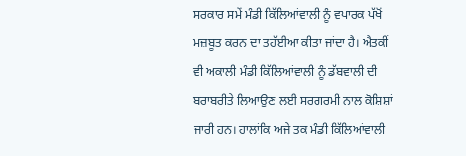ਸਰਕਾਰ ਸਮੇਂ ਮੰਡੀ ਕਿੱਲਿਆਂਵਾਲੀ ਨੂੰ ਵਪਾਰਕ ਪੱਖੋਂ ਮਜ਼ਬੂਤ ਕਰਨ ਦਾ ਤਹੱਈਆ ਕੀਤਾ ਜਾਂਦਾ ਹੈ। ਐਤਕੀਂ ਵੀ ਅਕਾਲੀ ਮੰਡੀ ਕਿੱਲਿਆਂਵਾਲੀ ਨੂੰ ਡੱਬਵਾਲੀ ਦੀ ਬਰਾਬਰੀਤੇ ਲਿਆਉਣ ਲਈ ਸਰਗਰਮੀ ਨਾਲ ਕੋਸ਼ਿਸ਼ਾਂ ਜਾਰੀ ਹਨ। ਹਾਲਾਂਕਿ ਅਜੇ ਤਕ ਮੰਡੀ ਕਿੱਲਿਆਂਵਾਲੀ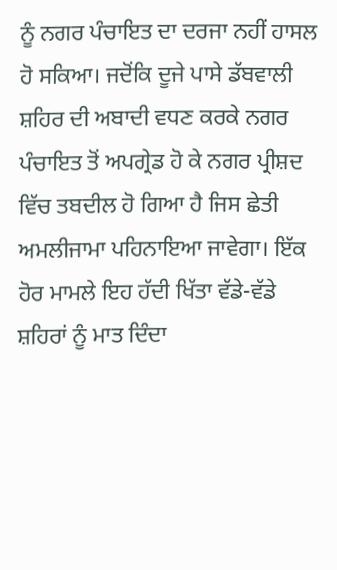ਨੂੰ ਨਗਰ ਪੰਚਾਇਤ ਦਾ ਦਰਜਾ ਨਹੀਂ ਹਾਸਲ ਹੋ ਸਕਿਆ। ਜਦੋਂਕਿ ਦੂਜੇ ਪਾਸੇ ਡੱਬਵਾਲੀ ਸ਼ਹਿਰ ਦੀ ਅਬਾਦੀ ਵਧਣ ਕਰਕੇ ਨਗਰ ਪੰਚਾਇਤ ਤੋਂ ਅਪਗ੍ਰੇਡ ਹੋ ਕੇ ਨਗਰ ਪ੍ਰੀਸ਼ਦ ਵਿੱਚ ਤਬਦੀਲ ਹੋ ਗਿਆ ਹੈ ਜਿਸ ਛੇਤੀ ਅਮਲੀਜਾਮਾ ਪਹਿਨਾਇਆ ਜਾਵੇਗਾ। ਇੱਕ ਹੋਰ ਮਾਮਲੇ ਇਹ ਹੱਦੀ ਖਿੱਤਾ ਵੱਡੇ-ਵੱਡੇ ਸ਼ਹਿਰਾਂ ਨੂੰ ਮਾਤ ਦਿੰਦਾ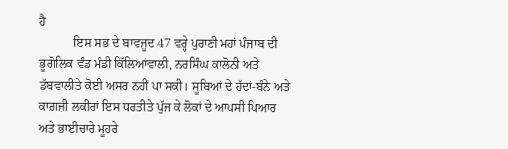ਹੈ
           ਇਸ ਸਭ ਦੇ ਬਾਵਜੂਦ 47 ਵਰ੍ਹੇ ਪੁਰਾਣੀ ਮਹਾਂ ਪੰਜਾਬ ਦੀ ਭੂਗੋਲਿਕ ਵੰਡ ਮੰਡੀ ਕਿੱਲਿਆਂਵਾਲੀ, ਨਰਸਿੰਘ ਕਾਲੋਨੀ ਅਤੇ ਡੱਬਵਾਲੀਤੇ ਕੋਈ ਅਸਰ ਨਹੀਂ ਪਾ ਸਕੀ। ਸੂਬਿਆਂ ਦੇ ਹੱਦਾਂ-ਬੰਨੇ ਅਤੇ ਕਾਗ਼ਜ਼ੀ ਲਕੀਰਾਂ ਇਸ ਧਰਤੀਤੇ ਪੁੱਜ ਕੇ ਲੋਕਾਂ ਦੇ ਆਪਸੀ ਪਿਆਰ ਅਤੇ ਭਾਈਚਾਰੇ ਮੂਹਰੇ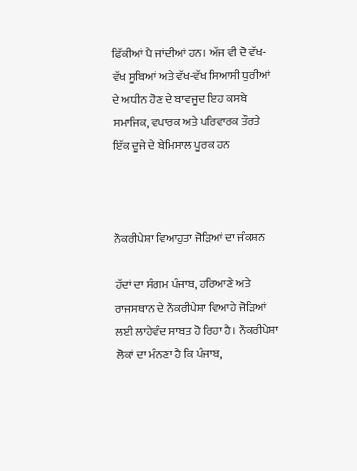ਫਿੱਕੀਆਂ ਪੈ ਜਾਂਦੀਆਂ ਹਨ। ਅੱਜ ਵੀ ਦੋ ਵੱਖ-ਵੱਖ ਸੂਬਿਆਂ ਅਤੇ ਵੱਖ-ਵੱਖ ਸਿਆਸੀ ਧੁਰੀਆਂ ਦੇ ਅਧੀਨ ਹੋਣ ਦੇ ਬਾਵਜੂਦ ਇਹ ਕਸਬੇ ਸਮਾਜਿਕ, ਵਪਾਰਕ ਅਤੇ ਪਰਿਵਾਰਕ ਤੌਰਤੇ ਇੱਕ ਦੂਜੇ ਦੇ ਬੇਮਿਸਾਲ ਪੂਰਕ ਹਨ



ਨੌਕਰੀਪੇਸ਼ਾ ਵਿਆਹੁਤਾ ਜੋੜਿਆਂ ਦਾ ਜੰਕਸ਼ਨ

ਹੱਦਾਂ ਦਾ ਸੰਗਮ ਪੰਜਾਬ, ਹਰਿਆਣੇ ਅਤੇ ਰਾਜਸਥਾਨ ਦੇ ਨੌਕਰੀਪੇਸ਼ਾ ਵਿਆਹੇ ਜੋੜਿਆਂ ਲਈ ਲਾਹੇਵੰਦ ਸਾਬਤ ਹੋ ਰਿਹਾ ਹੈ। ਨੌਕਰੀਪੇਸ਼ਾ ਲੋਕਾਂ ਦਾ ਮੰਨਣਾ ਹੈ ਕਿ ਪੰਜਾਬ,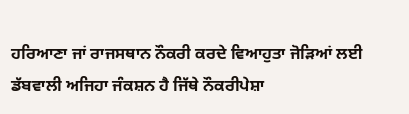ਹਰਿਆਣਾ ਜਾਂ ਰਾਜਸਥਾਨ ਨੌਕਰੀ ਕਰਦੇ ਵਿਆਹੁਤਾ ਜੋੜਿਆਂ ਲਈ ਡੱਬਵਾਲੀ ਅਜਿਹਾ ਜੰਕਸ਼ਨ ਹੈ ਜਿੱਥੇ ਨੌਕਰੀਪੇਸ਼ਾ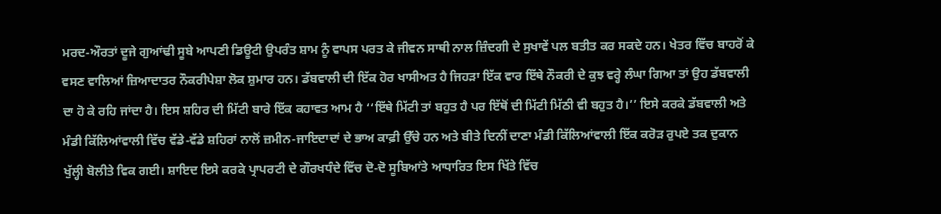ਮਰਦ-ਔਰਤਾਂ ਦੂਜੇ ਗੁਆਂਢੀ ਸੂਬੇ ਆਪਣੀ ਡਿਊਟੀ ਉਪਰੰਤ ਸ਼ਾਮ ਨੂੰ ਵਾਪਸ ਪਰਤ ਕੇ ਜੀਵਨ ਸਾਥੀ ਨਾਲ ਜ਼ਿੰਦਗੀ ਦੇ ਸੁਖਾਵੇਂ ਪਲ ਬਤੀਤ ਕਰ ਸਕਦੇ ਹਨ। ਖੇਤਰ ਵਿੱਚ ਬਾਹਰੋਂ ਕੇ ਵਸਣ ਵਾਲਿਆਂ ਜ਼ਿਆਦਾਤਰ ਨੌਕਰੀਪੇਸ਼ਾ ਲੋਕ ਸ਼ੁਮਾਰ ਹਨ। ਡੱਬਵਾਲੀ ਦੀ ਇੱਕ ਹੋਰ ਖਾਸੀਅਤ ਹੈ ਜਿਹੜਾ ਇੱਕ ਵਾਰ ਇੱਥੇ ਨੌਕਰੀ ਦੇ ਕੁਝ ਵਰ੍ਹੇ ਲੰਘਾ ਗਿਆ ਤਾਂ ਉਹ ਡੱਬਵਾਲੀ ਦਾ ਹੋ ਕੇ ਰਹਿ ਜਾਂਦਾ ਹੈ। ਇਸ ਸ਼ਹਿਰ ਦੀ ਮਿੱਟੀ ਬਾਰੇ ਇੱਕ ਕਹਾਵਤ ਆਮ ਹੈ ‘‘ਇੱਥੇ ਮਿੱਟੀ ਤਾਂ ਬਹੁਤ ਹੈ ਪਰ ਇੱਥੋਂ ਦੀ ਮਿੱਟੀ ਮਿੱਠੀ ਵੀ ਬਹੁਤ ਹੈ।’’ ਇਸੇ ਕਰਕੇ ਡੱਬਵਾਲੀ ਅਤੇ ਮੰਡੀ ਕਿੱਲਿਆਂਵਾਲੀ ਵਿੱਚ ਵੱਡੇ-ਵੱਡੇ ਸ਼ਹਿਰਾਂ ਨਾਲੋਂ ਜ਼ਮੀਨ-ਜਾਇਦਾਦਾਂ ਦੇ ਭਾਅ ਕਾਫ਼ੀ ਉੱਚੇ ਹਨ ਅਤੇ ਬੀਤੇ ਦਿਨੀਂ ਦਾਣਾ ਮੰਡੀ ਕਿੱਲਿਆਂਵਾਲੀ ਇੱਕ ਕਰੋੜ ਰੁਪਏ ਤਕ ਦੁਕਾਨ ਖੁੱਲ੍ਹੀ ਬੋਲੀਤੇ ਵਿਕ ਗਈ। ਸ਼ਾਇਦ ਇਸੇ ਕਰਕੇ ਪ੍ਰਾਪਰਟੀ ਦੇ ਗੌਰਖਧੰਦੇ ਵਿੱਚ ਦੋ-ਦੋ ਸੂਬਿਆਂਤੇ ਆਧਾਰਿਤ ਇਸ ਖਿੱਤੇ ਵਿੱਚ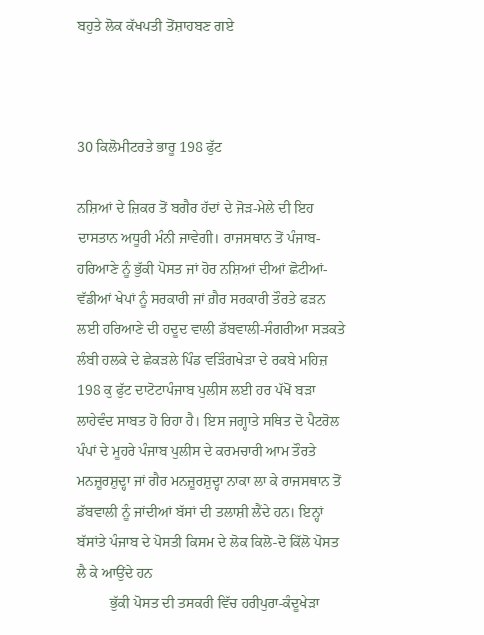ਬਹੁਤੇ ਲੋਕ ਕੱਖਪਤੀ ਤੋਂਸ਼ਾਹਬਣ ਗਏ



30 ਕਿਲੋਮੀਟਰਤੇ ਭਾਰੂ 198 ਫੁੱਟ

ਨਸ਼ਿਆਂ ਦੇ ਜ਼ਿਕਰ ਤੋਂ ਬਗੈਰ ਹੱਦਾਂ ਦੇ ਜੋੜ-ਮੇਲੇ ਦੀ ਇਹ ਦਾਸਤਾਨ ਅਧੂਰੀ ਮੰਨੀ ਜਾਵੇਗੀ। ਰਾਜਸਥਾਨ ਤੋਂ ਪੰਜਾਬ-ਹਰਿਆਣੇ ਨੂੰ ਭੁੱਕੀ ਪੋਸਤ ਜਾਂ ਹੋਰ ਨਸ਼ਿਆਂ ਦੀਆਂ ਛੋਟੀਆਂ-ਵੱਡੀਆਂ ਖੇਪਾਂ ਨੂੰ ਸਰਕਾਰੀ ਜਾਂ ਗ਼ੈਰ ਸਰਕਾਰੀ ਤੌਰਤੇ ਫੜਨ ਲਈ ਹਰਿਆਣੇ ਦੀ ਹਦੂਦ ਵਾਲੀ ਡੱਬਵਾਲੀ-ਸੰਗਰੀਆ ਸੜਕਤੇ ਲੰਬੀ ਹਲਕੇ ਦੇ ਛੇਕੜਲੇ ਪਿੰਡ ਵੜਿੰਗਖੇੜਾ ਦੇ ਰਕਬੇ ਮਹਿਜ਼ 198 ਕੁ ਫੁੱਟ ਦਾਟੋਟਾਪੰਜਾਬ ਪੁਲੀਸ ਲਈ ਹਰ ਪੱਖੋਂ ਬੜਾ ਲਾਹੇਵੰਦ ਸਾਬਤ ਹੋ ਰਿਹਾ ਹੈ। ਇਸ ਜਗ੍ਹਾਤੇ ਸਥਿਤ ਦੋ ਪੈਟਰੋਲ ਪੰਪਾਂ ਦੇ ਮੂਹਰੇ ਪੰਜਾਬ ਪੁਲੀਸ ਦੇ ਕਰਮਚਾਰੀ ਆਮ ਤੌਰਤੇ ਮਨਜ਼ੂਰਸ਼ੁਦ੍ਹਾ ਜਾਂ ਗੈਰ ਮਨਜ਼ੂਰਸ਼ੁਦ੍ਹਾ ਨਾਕਾ ਲਾ ਕੇ ਰਾਜਸਥਾਨ ਤੋਂ ਡੱਬਵਾਲੀ ਨੂੰ ਜਾਂਦੀਆਂ ਬੱਸਾਂ ਦੀ ਤਲਾਸ਼ੀ ਲੈਂਦੇ ਹਨ। ਇਨ੍ਹਾਂ ਬੱਸਾਂਤੇ ਪੰਜਾਬ ਦੇ ਪੋਸਤੀ ਕਿਸਮ ਦੇ ਲੋਕ ਕਿਲੋ-ਦੋ ਕਿੱਲੋ ਪੋਸਤ ਲੈ ਕੇ ਆਉਂਦੇ ਹਨ
         ਭੁੱਕੀ ਪੋਸਤ ਦੀ ਤਸਕਰੀ ਵਿੱਚ ਹਰੀਪੁਰਾ-ਕੰਦੂਖੇੜਾ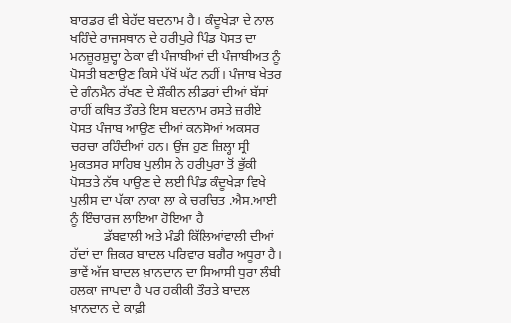ਬਾਰਡਰ ਵੀ ਬੇਹੱਦ ਬਦਨਾਮ ਹੈ। ਕੰਦੂਖੇੜਾ ਦੇ ਨਾਲ ਖਹਿੰਦੇ ਰਾਜਸਥਾਨ ਦੇ ਹਰੀਪੁਰੇ ਪਿੰਡ ਪੋਸਤ ਦਾ ਮਨਜ਼ੂਰਸ਼ੁਦ੍ਹਾ ਠੇਕਾ ਵੀ ਪੰਜਾਬੀਆਂ ਦੀ ਪੰਜਾਬੀਅਤ ਨੂੰ ਪੋਸਤੀ ਬਣਾਉਣ ਕਿਸੇ ਪੱਖੋਂ ਘੱਟ ਨਹੀਂ। ਪੰਜਾਬ ਖੇਤਰ ਦੇ ਗੰਨਮੈਨ ਰੱਖਣ ਦੇ ਸ਼ੌਕੀਨ ਲੀਡਰਾਂ ਦੀਆਂ ਬੱਸਾਂ ਰਾਹੀਂ ਕਥਿਤ ਤੌਰਤੇ ਇਸ ਬਦਨਾਮ ਰਸਤੇ ਜ਼ਰੀਏ ਪੋਸਤ ਪੰਜਾਬ ਆਉਣ ਦੀਆਂ ਕਨਸੋਆਂ ਅਕਸਰ ਚਰਚਾ ਰਹਿੰਦੀਆਂ ਹਨ। ਉਂਜ ਹੁਣ ਜ਼ਿਲ੍ਹਾ ਸ੍ਰੀ ਮੁਕਤਸਰ ਸਾਹਿਬ ਪੁਲੀਸ ਨੇ ਹਰੀਪੁਰਾ ਤੋਂ ਭੁੱਕੀ ਪੋਸਤਤੇ ਨੱਥ ਪਾਉਣ ਦੇ ਲਈ ਪਿੰਡ ਕੰਦੂਖੇੜਾ ਵਿਖੇ ਪੁਲੀਸ ਦਾ ਪੱਕਾ ਨਾਕਾ ਲਾ ਕੇ ਚਰਚਿਤ .ਐਸ.ਆਈ ਨੂੰ ਇੰਚਾਰਜ ਲਾਇਆ ਹੋਇਆ ਹੈ
          ਡੱਬਵਾਲੀ ਅਤੇ ਮੰਡੀ ਕਿੱਲਿਆਂਵਾਲੀ ਦੀਆਂ ਹੱਦਾਂ ਦਾ ਜ਼ਿਕਰ ਬਾਦਲ ਪਰਿਵਾਰ ਬਗੈਰ ਅਧੂਰਾ ਹੈ। ਭਾਵੇਂ ਅੱਜ ਬਾਦਲ ਖ਼ਾਨਦਾਨ ਦਾ ਸਿਆਸੀ ਧੁਰਾ ਲੰਬੀ ਹਲਕਾ ਜਾਪਦਾ ਹੈ ਪਰ ਹਕੀਕੀ ਤੌਰਤੇ ਬਾਦਲ ਖ਼ਾਨਦਾਨ ਦੇ ਕਾਫ਼ੀ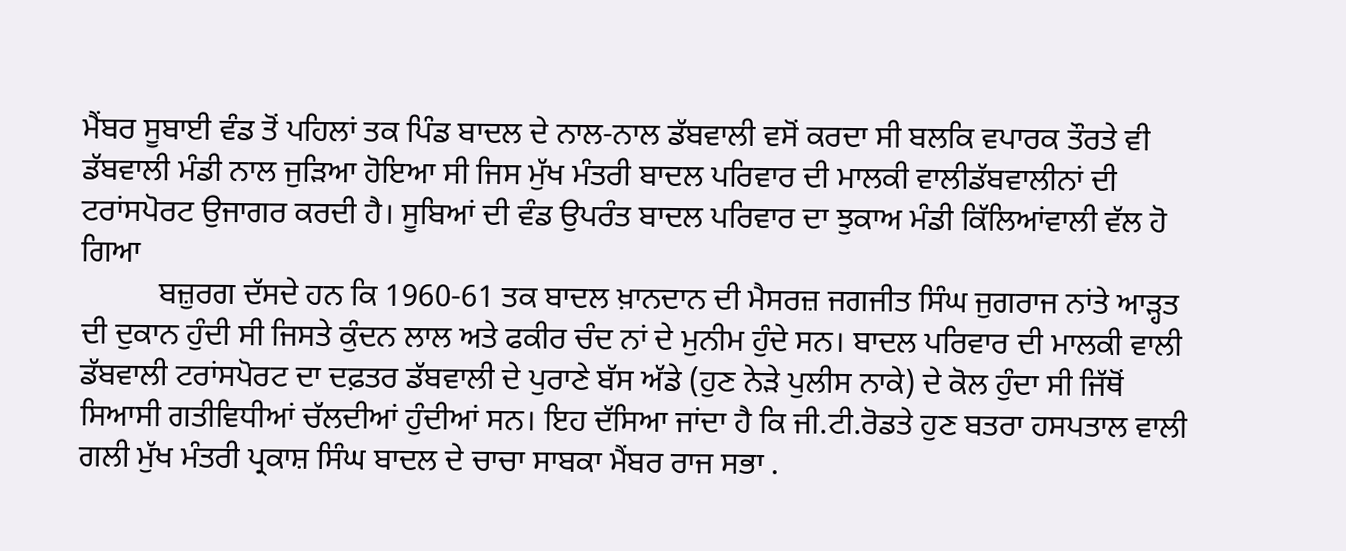ਮੈਂਬਰ ਸੂਬਾਈ ਵੰਡ ਤੋਂ ਪਹਿਲਾਂ ਤਕ ਪਿੰਡ ਬਾਦਲ ਦੇ ਨਾਲ-ਨਾਲ ਡੱਬਵਾਲੀ ਵਸੋਂ ਕਰਦਾ ਸੀ ਬਲਕਿ ਵਪਾਰਕ ਤੌਰਤੇ ਵੀ ਡੱਬਵਾਲੀ ਮੰਡੀ ਨਾਲ ਜੁੜਿਆ ਹੋਇਆ ਸੀ ਜਿਸ ਮੁੱਖ ਮੰਤਰੀ ਬਾਦਲ ਪਰਿਵਾਰ ਦੀ ਮਾਲਕੀ ਵਾਲੀਡੱਬਵਾਲੀਨਾਂ ਦੀ ਟਰਾਂਸਪੋਰਟ ਉਜਾਗਰ ਕਰਦੀ ਹੈ। ਸੂਬਿਆਂ ਦੀ ਵੰਡ ਉਪਰੰਤ ਬਾਦਲ ਪਰਿਵਾਰ ਦਾ ਝੁਕਾਅ ਮੰਡੀ ਕਿੱਲਿਆਂਵਾਲੀ ਵੱਲ ਹੋ ਗਿਆ
          ਬਜ਼ੁਰਗ ਦੱਸਦੇ ਹਨ ਕਿ 1960-61 ਤਕ ਬਾਦਲ ਖ਼ਾਨਦਾਨ ਦੀ ਮੈਸਰਜ਼ ਜਗਜੀਤ ਸਿੰਘ ਜੁਗਰਾਜ ਨਾਂਤੇ ਆੜ੍ਹਤ ਦੀ ਦੁਕਾਨ ਹੁੰਦੀ ਸੀ ਜਿਸਤੇ ਕੁੰਦਨ ਲਾਲ ਅਤੇ ਫਕੀਰ ਚੰਦ ਨਾਂ ਦੇ ਮੁਨੀਮ ਹੁੰਦੇ ਸਨ। ਬਾਦਲ ਪਰਿਵਾਰ ਦੀ ਮਾਲਕੀ ਵਾਲੀ ਡੱਬਵਾਲੀ ਟਰਾਂਸਪੋਰਟ ਦਾ ਦਫ਼ਤਰ ਡੱਬਵਾਲੀ ਦੇ ਪੁਰਾਣੇ ਬੱਸ ਅੱਡੇ (ਹੁਣ ਨੇੜੇ ਪੁਲੀਸ ਨਾਕੇ) ਦੇ ਕੋਲ ਹੁੰਦਾ ਸੀ ਜਿੱਥੋਂ ਸਿਆਸੀ ਗਤੀਵਿਧੀਆਂ ਚੱਲਦੀਆਂ ਹੁੰਦੀਆਂ ਸਨ। ਇਹ ਦੱਸਿਆ ਜਾਂਦਾ ਹੈ ਕਿ ਜੀ.ਟੀ.ਰੋਡਤੇ ਹੁਣ ਬਤਰਾ ਹਸਪਤਾਲ ਵਾਲੀ ਗਲੀ ਮੁੱਖ ਮੰਤਰੀ ਪ੍ਰਕਾਸ਼ ਸਿੰਘ ਬਾਦਲ ਦੇ ਚਾਚਾ ਸਾਬਕਾ ਮੈਂਬਰ ਰਾਜ ਸਭਾ .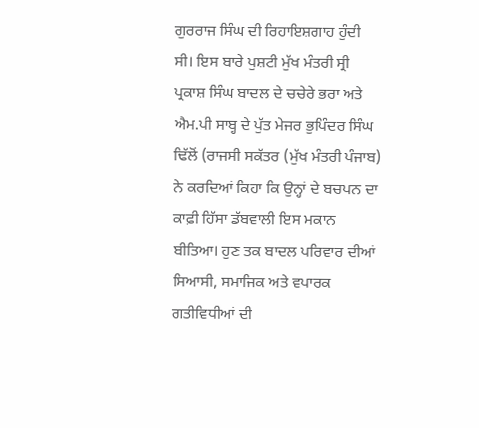ਗੁਰਰਾਜ ਸਿੰਘ ਦੀ ਰਿਹਾਇਸ਼ਗਾਹ ਹੁੰਦੀ ਸੀ। ਇਸ ਬਾਰੇ ਪੁਸ਼ਟੀ ਮੁੱਖ ਮੰਤਰੀ ਸ੍ਰੀ ਪ੍ਰਕਾਸ਼ ਸਿੰਘ ਬਾਦਲ ਦੇ ਚਚੇਰੇ ਭਰਾ ਅਤੇ ਐਮ.ਪੀ ਸਾਬ੍ਹ ਦੇ ਪੁੱਤ ਮੇਜਰ ਭੁਪਿੰਦਰ ਸਿੰਘ ਢਿੱਲੋਂ (ਰਾਜਸੀ ਸਕੱਤਰ (ਮੁੱਖ ਮੰਤਰੀ ਪੰਜਾਬ) ਨੇ ਕਰਦਿਆਂ ਕਿਹਾ ਕਿ ਉਨ੍ਹਾਂ ਦੇ ਬਚਪਨ ਦਾ ਕਾਫ਼ੀ ਹਿੱਸਾ ਡੱਬਵਾਲੀ ਇਸ ਮਕਾਨ ਬੀਤਿਆ। ਹੁਣ ਤਕ ਬਾਦਲ ਪਰਿਵਾਰ ਦੀਆਂ ਸਿਆਸੀ, ਸਮਾਜਿਕ ਅਤੇ ਵਪਾਰਕ ਗਤੀਵਿਧੀਆਂ ਦੀ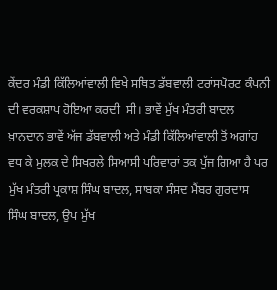ਕੇਂਦਰ ਮੰਡੀ ਕਿੱਲਿਆਂਵਾਲੀ ਵਿਖੇ ਸਥਿਤ ਡੱਬਵਾਲੀ ਟਰਾਂਸਪੋਰਟ ਕੰਪਨੀ ਦੀ ਵਰਕਸ਼ਾਪ ਹੋਇਆ ਕਰਦੀ  ਸੀ। ਭਾਵੇਂ ਮੁੱਖ ਮੰਤਰੀ ਬਾਦਲ ਖ਼ਾਨਦਾਨ ਭਾਵੇਂ ਅੱਜ ਡੱਬਵਾਲੀ ਅਤੇ ਮੰਡੀ ਕਿੱਲਿਆਂਵਾਲੀ ਤੋਂ ਅਗਾਂਹ ਵਧ ਕੇ ਮੁਲਕ ਦੇ ਸਿਖਰਲੇ ਸਿਆਸੀ ਪਰਿਵਾਰਾਂ ਤਕ ਪੁੱਜ ਗਿਆ ਹੈ ਪਰ ਮੁੱਖ ਮੰਤਰੀ ਪ੍ਰਕਾਸ਼ ਸਿੰਘ ਬਾਦਲ, ਸਾਬਕਾ ਸੰਸਦ ਮੈਂਬਰ ਗੁਰਦਾਸ ਸਿੰਘ ਬਾਦਲ, ਉਪ ਮੁੱਖ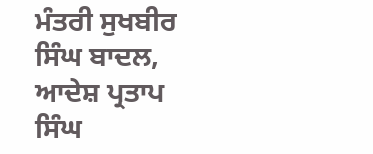ਮੰਤਰੀ ਸੁਖਬੀਰ ਸਿੰਘ ਬਾਦਲ, ਆਦੇਸ਼ ਪ੍ਰਤਾਪ ਸਿੰਘ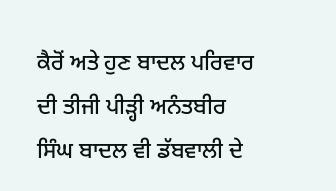ਕੈਰੋਂ ਅਤੇ ਹੁਣ ਬਾਦਲ ਪਰਿਵਾਰ ਦੀ ਤੀਜੀ ਪੀੜ੍ਹੀ ਅਨੰਤਬੀਰ ਸਿੰਘ ਬਾਦਲ ਵੀ ਡੱਬਵਾਲੀ ਦੇ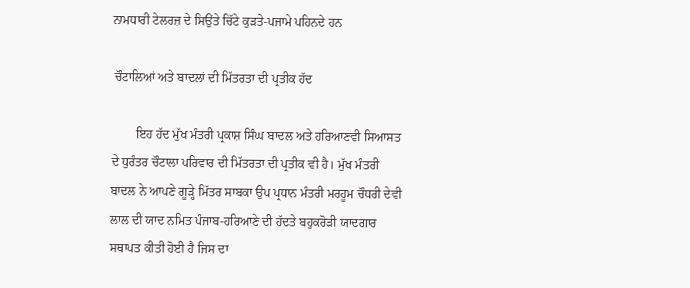ਨਾਮਧਾਰੀ ਟੇਲਰਜ਼ ਦੇ ਸਿਉਂਤੇ ਚਿੱਟੇ ਕੁੜਤੇ-ਪਜਾਮੇ ਪਹਿਨਦੇ ਹਨ

 ਚੌਟਾਲਿਆਂ ਅਤੇ ਬਾਦਲਾਂ ਦੀ ਮਿੱਤਰਤਾ ਦੀ ਪ੍ਰਤੀਕ ਹੱਦ

        ਇਹ ਹੱਦ ਮੁੱਖ ਮੰਤਰੀ ਪ੍ਰਕਾਸ਼ ਸਿੰਘ ਬਾਦਲ ਅਤੇ ਹਰਿਆਣਵੀ ਸਿਆਸਤ ਦੇ ਧੁਰੰਤਰ ਚੌਟਾਲਾ ਪਰਿਵਾਰ ਦੀ ਮਿੱਤਰਤਾ ਦੀ ਪ੍ਰਤੀਕ ਵੀ ਹੈ। ਮੁੱਖ ਮੰਤਰੀ ਬਾਦਲ ਨੇ ਆਪਣੇ ਗੂੜ੍ਹੇ ਮਿੱਤਰ ਸਾਬਕਾ ਉਪ ਪ੍ਰਧਾਨ ਮੰਤਰੀ ਮਰਹੂਮ ਚੌਧਰੀ ਦੇਵੀ ਲਾਲ ਦੀ ਯਾਦ ਨਮਿਤ ਪੰਜਾਬ-ਹਰਿਆਣੇ ਦੀ ਹੱਦਤੇ ਬਹੁਕਰੋੜੀ ਯਾਦਗਾਰ ਸਥਾਪਤ ਕੀਤੀ ਹੋਈ ਹੈ ਜਿਸ ਦਾ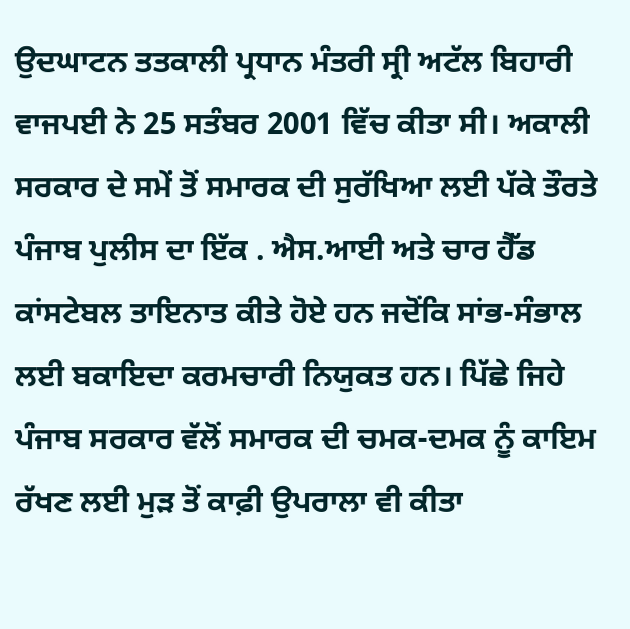ਉਦਘਾਟਨ ਤਤਕਾਲੀ ਪ੍ਰਧਾਨ ਮੰਤਰੀ ਸ੍ਰੀ ਅਟੱਲ ਬਿਹਾਰੀ ਵਾਜਪਈ ਨੇ 25 ਸਤੰਬਰ 2001 ਵਿੱਚ ਕੀਤਾ ਸੀ। ਅਕਾਲੀ ਸਰਕਾਰ ਦੇ ਸਮੇਂ ਤੋਂ ਸਮਾਰਕ ਦੀ ਸੁਰੱਖਿਆ ਲਈ ਪੱਕੇ ਤੌਰਤੇ ਪੰਜਾਬ ਪੁਲੀਸ ਦਾ ਇੱਕ . ਐਸ.ਆਈ ਅਤੇ ਚਾਰ ਹੈੱਡ ਕਾਂਸਟੇਬਲ ਤਾਇਨਾਤ ਕੀਤੇ ਹੋਏ ਹਨ ਜਦੋਂਕਿ ਸਾਂਭ-ਸੰਭਾਲ ਲਈ ਬਕਾਇਦਾ ਕਰਮਚਾਰੀ ਨਿਯੁਕਤ ਹਨ। ਪਿੱਛੇ ਜਿਹੇ ਪੰਜਾਬ ਸਰਕਾਰ ਵੱਲੋਂ ਸਮਾਰਕ ਦੀ ਚਮਕ-ਦਮਕ ਨੂੰ ਕਾਇਮ ਰੱਖਣ ਲਈ ਮੁੜ ਤੋਂ ਕਾਫ਼ੀ ਉਪਰਾਲਾ ਵੀ ਕੀਤਾ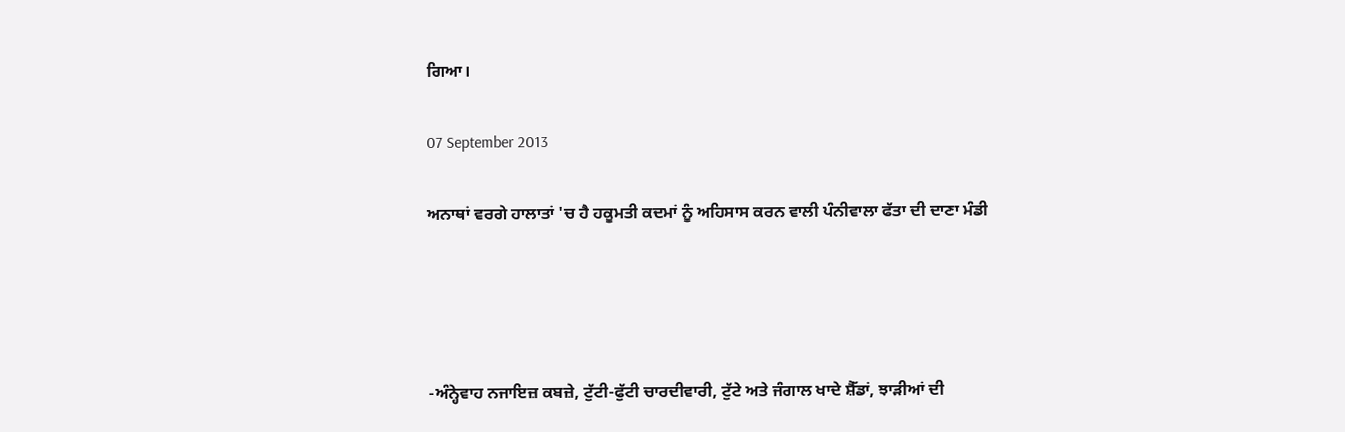ਗਿਆ।

07 September 2013

ਅਨਾਥਾਂ ਵਰਗੇ ਹਾਲਾਤਾਂ 'ਚ ਹੈ ਹਕੂਮਤੀ ਕਦਮਾਂ ਨੂੰ ਅਹਿਸਾਸ ਕਰਨ ਵਾਲੀ ਪੰਨੀਵਾਲਾ ਫੱਤਾ ਦੀ ਦਾਣਾ ਮੰਡੀ




-ਅੰਨ੍ਹੇਵਾਹ ਨਜਾਇਜ਼ ਕਬਜ਼ੇ, ਟੁੱਟੀ-ਫੁੱਟੀ ਚਾਰਦੀਵਾਰੀ, ਟੁੱਟੇ ਅਤੇ ਜੰਗਾਲ ਖਾਦੇ ਸ਼ੈੱਡਾਂ, ਝਾੜੀਆਂ ਦੀ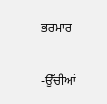ਭਰਮਾਰ

-ਉੱਚੀਆਂ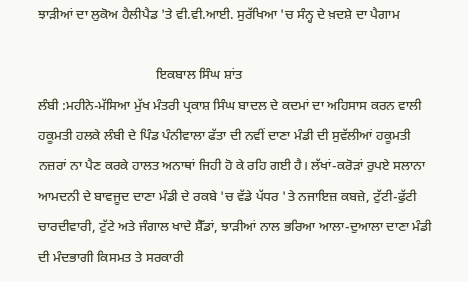ਝਾੜੀਆਂ ਦਾ ਲੁਕੋਅ ਹੈਲੀਪੈਡ 'ਤੇ ਵੀ.ਵੀ.ਆਈ. ਸੁਰੱਖਿਆ 'ਚ ਸੰਨ੍ਹ ਦੇ ਖ਼ਦਸ਼ੇ ਦਾ ਪੈਗਾਮ

                                   ਇਕਬਾਲ ਸਿੰਘ ਸ਼ਾਂਤ
ਲੰਬੀ :ਮਹੀਨੇ-ਮੱਸਿਆ ਮੁੱਖ ਮੰਤਰੀ ਪ੍ਰਕਾਸ਼ ਸਿੰਘ ਬਾਦਲ ਦੇ ਕਦਮਾਂ ਦਾ ਅਹਿਸਾਸ ਕਰਨ ਵਾਲੀ ਹਕੂਮਤੀ ਹਲਕੇ ਲੰਬੀ ਦੇ ਪਿੰਡ ਪੰਨੀਵਾਲਾ ਫੱਤਾ ਦੀ ਨਵੀਂ ਦਾਣਾ ਮੰਡੀ ਦੀ ਸੁਵੱਲੀਆਂ ਹਕੂਮਤੀ ਨਜ਼ਰਾਂ ਨਾ ਪੈਣ ਕਰਕੇ ਹਾਲਤ ਅਨਾਥਾਂ ਜਿਹੀ ਹੋ ਕੇ ਰਹਿ ਗਈ ਹੈ। ਲੱਖਾਂ-ਕਰੋੜਾਂ ਰੁਪਏ ਸਲਾਨਾ ਆਮਦਨੀ ਦੇ ਬਾਵਜੂਦ ਦਾਣਾ ਮੰਡੀ ਦੇ ਰਕਬੇ 'ਚ ਵੱਡੇ ਪੱਧਰ 'ਤੇ ਨਜਾਇਜ਼ ਕਬਜ਼ੇ, ਟੁੱਟੀ-ਫੁੱਟੀ ਚਾਰਦੀਵਾਰੀ, ਟੁੱਟੇ ਅਤੇ ਜੰਗਾਲ ਖਾਦੇ ਸ਼ੈੱਡਾਂ, ਝਾੜੀਆਂ ਨਾਲ ਭਰਿਆ ਆਲਾ-ਦੁਆਲਾ ਦਾਣਾ ਮੰਡੀ ਦੀ ਮੰਦਭਾਗੀ ਕਿਸਮਤ ਤੇ ਸਰਕਾਰੀ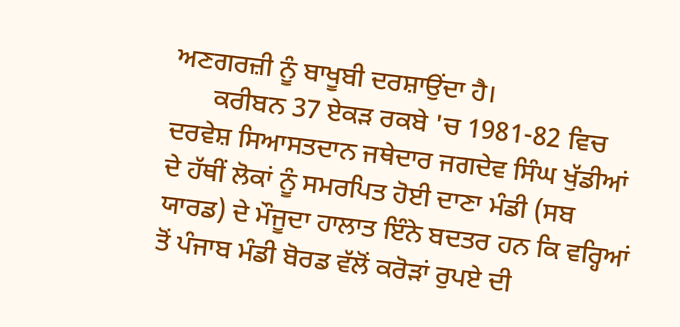ਅਣਗਰਜ਼ੀ ਨੂੰ ਬਾਖੂਬੀ ਦਰਸ਼ਾਉਂਦਾ ਹੈ।
      ਕਰੀਬਨ 37 ਏਕੜ ਰਕਬੇ 'ਚ 1981-82 ਵਿਚ ਦਰਵੇਸ਼ ਸਿਆਸਤਦਾਨ ਜਥੇਦਾਰ ਜਗਦੇਵ ਸਿੰਘ ਖੁੱਡੀਆਂ ਦੇ ਹੱਥੀਂ ਲੋਕਾਂ ਨੂੰ ਸਮਰਪਿਤ ਹੋਈ ਦਾਣਾ ਮੰਡੀ (ਸਬ ਯਾਰਡ) ਦੇ ਮੌਜੂਦਾ ਹਾਲਾਤ ਇੰਨੇ ਬਦਤਰ ਹਨ ਕਿ ਵਰ੍ਹਿਆਂ ਤੋਂ ਪੰਜਾਬ ਮੰਡੀ ਬੋਰਡ ਵੱਲੋਂ ਕਰੋੜਾਂ ਰੁਪਏ ਦੀ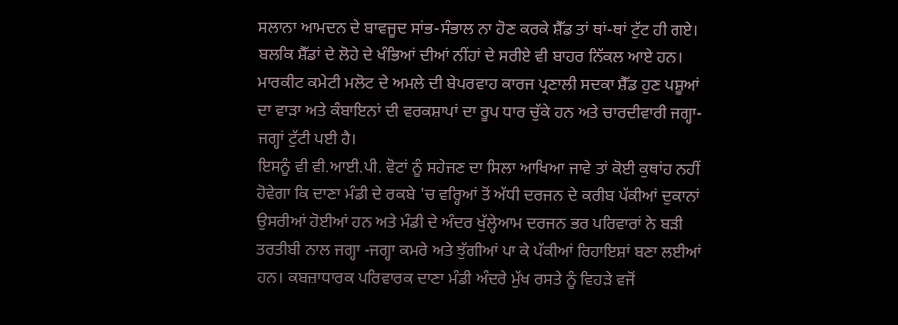ਸਲਾਨਾ ਆਮਦਨ ਦੇ ਬਾਵਜੂਦ ਸਾਂਭ-ਸੰਭਾਲ ਨਾ ਹੋਣ ਕਰਕੇ ਸ਼ੈੱਡ ਤਾਂ ਥਾਂ-ਥਾਂ ਟੁੱਟ ਹੀ ਗਏ। ਬਲਕਿ ਸ਼ੈੱਡਾਂ ਦੇ ਲੋਹੇ ਦੇ ਖੰਭਿਆਂ ਦੀਆਂ ਨੀਂਹਾਂ ਦੇ ਸਰੀਏ ਵੀ ਬਾਹਰ ਨਿੱਕਲ ਆਏ ਹਨ। ਮਾਰਕੀਟ ਕਮੇਟੀ ਮਲੋਟ ਦੇ ਅਮਲੇ ਦੀ ਬੇਪਰਵਾਹ ਕਾਰਜ ਪ੍ਰਣਾਲੀ ਸਦਕਾ ਸ਼ੈੱਡ ਹੁਣ ਪਸ਼ੂਆਂ ਦਾ ਵਾੜਾ ਅਤੇ ਕੰਬਾਇਨਾਂ ਦੀ ਵਰਕਸ਼ਾਪਾਂ ਦਾ ਰੂਪ ਧਾਰ ਚੁੱਕੇ ਹਨ ਅਤੇ ਚਾਰਦੀਵਾਰੀ ਜਗ੍ਹਾ-ਜਗ੍ਹਾਂ ਟੁੱਟੀ ਪਈ ਹੈ।
ਇਸਨੂੰ ਵੀ ਵੀ.ਆਈ.ਪੀ. ਵੋਟਾਂ ਨੂੰ ਸਹੇਜਣ ਦਾ ਸਿਲਾ ਆਖਿਆ ਜਾਵੇ ਤਾਂ ਕੋਈ ਕੁਥਾਂਹ ਨਹੀਂ ਹੋਵੇਗਾ ਕਿ ਦਾਣਾ ਮੰਡੀ ਦੇ ਰਕਬੇ 'ਚ ਵਰ੍ਹਿਆਂ ਤੋਂ ਅੱਧੀ ਦਰਜਨ ਦੇ ਕਰੀਬ ਪੱਕੀਆਂ ਦੁਕਾਨਾਂ ਉਸਰੀਆਂ ਹੋਈਆਂ ਹਨ ਅਤੇ ਮੰਡੀ ਦੇ ਅੰਦਰ ਖੁੱਲ੍ਹੇਆਮ ਦਰਜਨ ਭਰ ਪਰਿਵਾਰਾਂ ਨੇ ਬੜੀ ਤਰਤੀਬੀ ਨਾਲ ਜਗ੍ਹਾ -ਜਗ੍ਹਾ ਕਮਰੇ ਅਤੇ ਝੁੱਗੀਆਂ ਪਾ ਕੇ ਪੱਕੀਆਂ ਰਿਹਾਇਸ਼ਾਂ ਬਣਾ ਲਈਆਂ ਹਨ। ਕਬਜ਼ਾਧਾਰਕ ਪਰਿਵਾਰਕ ਦਾਣਾ ਮੰਡੀ ਅੰਦਰੇ ਮੁੱਖ ਰਸਤੇ ਨੂੰ ਵਿਹੜੇ ਵਜੋਂ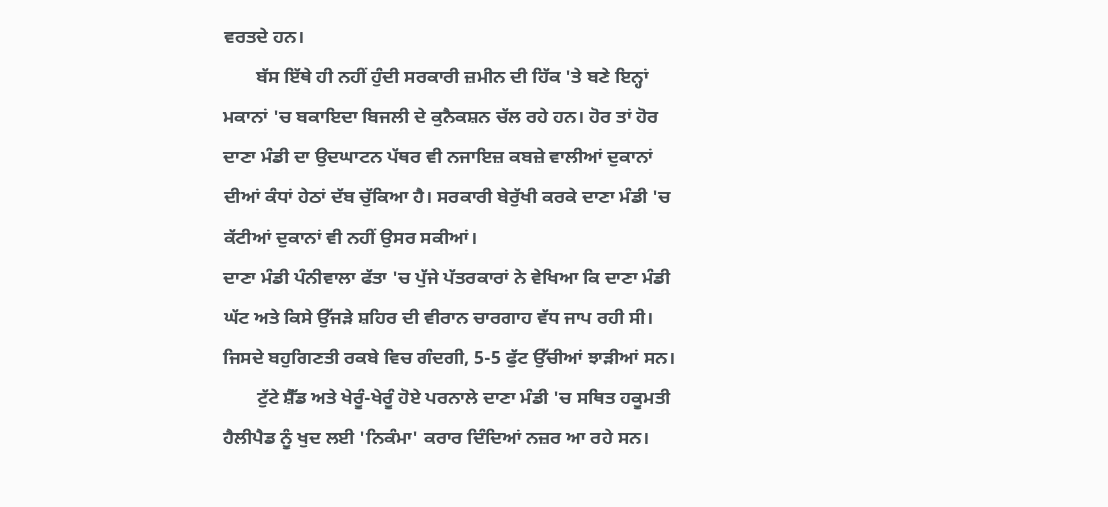ਵਰਤਦੇ ਹਨ।
       ਬੱਸ ਇੱਥੇ ਹੀ ਨਹੀਂ ਹੁੰਦੀ ਸਰਕਾਰੀ ਜ਼ਮੀਨ ਦੀ ਹਿੱਕ 'ਤੇ ਬਣੇ ਇਨ੍ਹਾਂ ਮਕਾਨਾਂ 'ਚ ਬਕਾਇਦਾ ਬਿਜਲੀ ਦੇ ਕੁਨੈਕਸ਼ਨ ਚੱਲ ਰਹੇ ਹਨ। ਹੋਰ ਤਾਂ ਹੋਰ ਦਾਣਾ ਮੰਡੀ ਦਾ ਉਦਘਾਟਨ ਪੱਥਰ ਵੀ ਨਜਾਇਜ਼ ਕਬਜ਼ੇ ਵਾਲੀਆਂ ਦੁਕਾਨਾਂ ਦੀਆਂ ਕੰਧਾਂ ਹੇਠਾਂ ਦੱਬ ਚੁੱਕਿਆ ਹੈ। ਸਰਕਾਰੀ ਬੇਰੁੱਖੀ ਕਰਕੇ ਦਾਣਾ ਮੰਡੀ 'ਚ ਕੱਟੀਆਂ ਦੁਕਾਨਾਂ ਵੀ ਨਹੀਂ ਉਸਰ ਸਕੀਆਂ।
ਦਾਣਾ ਮੰਡੀ ਪੰਨੀਵਾਲਾ ਫੱਤਾ 'ਚ ਪੁੱਜੇ ਪੱਤਰਕਾਰਾਂ ਨੇ ਵੇਖਿਆ ਕਿ ਦਾਣਾ ਮੰਡੀ ਘੱਟ ਅਤੇ ਕਿਸੇ ਉੱਜੜੇ ਸ਼ਹਿਰ ਦੀ ਵੀਰਾਨ ਚਾਰਗਾਹ ਵੱਧ ਜਾਪ ਰਹੀ ਸੀ। ਜਿਸਦੇ ਬਹੁਗਿਣਤੀ ਰਕਬੇ ਵਿਚ ਗੰਦਗੀ, 5-5 ਫੁੱਟ ਉੱਚੀਆਂ ਝਾੜੀਆਂ ਸਨ।
       ਟੁੱਟੇ ਸ਼ੈੱਡ ਅਤੇ ਖੇਰੂੰ-ਖੇਰੂੰ ਹੋਏ ਪਰਨਾਲੇ ਦਾਣਾ ਮੰਡੀ 'ਚ ਸਥਿਤ ਹਕੂਮਤੀ ਹੈਲੀਪੈਡ ਨੂੰ ਖੁਦ ਲਈ 'ਨਿਕੰਮਾ' ਕਰਾਰ ਦਿੰਦਿਆਂ ਨਜ਼ਰ ਆ ਰਹੇ ਸਨ।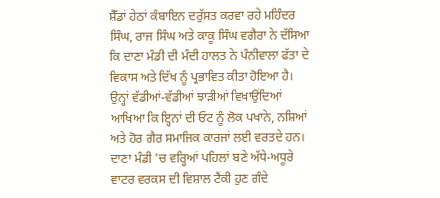ਸ਼ੈੱਡਾਂ ਹੇਠਾਂ ਕੰਬਾਇਨ ਦਰੁੱਸਤ ਕਰਵਾ ਰਹੇ ਮਹਿੰਦਰ ਸਿੰਘ, ਰਾਜ ਸਿੰਘ ਅਤੇ ਕਾਕੂ ਸਿੰਘ ਵਗੈਰਾ ਨੇ ਦੱਸਿਆ ਕਿ ਦਾਣਾ ਮੰਡੀ ਦੀ ਮੰਦੀ ਹਾਲਤ ਨੇ ਪੰਨੀਵਾਲਾ ਫੱਤਾ ਦੇ ਵਿਕਾਸ ਅਤੇ ਦਿੱਖ ਨੂੰ ਪ੍ਰਭਾਵਿਤ ਕੀਤਾ ਹੋਇਆ ਹੈ। ਉਨ੍ਹਾਂ ਵੱਡੀਆਂ-ਵੱਡੀਆਂ ਝਾੜੀਆਂ ਵਿਖਾਉਂਦਿਆਂ ਆਖਿਆ ਕਿ ਇ੍ਹਨਾਂ ਦੀ ਓਟ ਨੂੰ ਲੋਕ ਪਖਾਨੇ, ਨਸ਼ਿਆਂ ਅਤੇ ਹੋਰ ਗੈਰ ਸਮਾਜਿਕ ਕਾਰਜਾਂ ਲਈ ਵਰਤਦੇ ਹਨ। ਦਾਣਾ ਮੰਡੀ 'ਚ ਵਰ੍ਹਿਆਂ ਪਹਿਲਾਂ ਬਣੇ ਅੱਧੇ-ਅਧੂਰੇ ਵਾਟਰ ਵਰਕਸ ਦੀ ਵਿਸ਼ਾਲ ਟੈਂਕੀ ਹੁਣ ਗੰਦੇ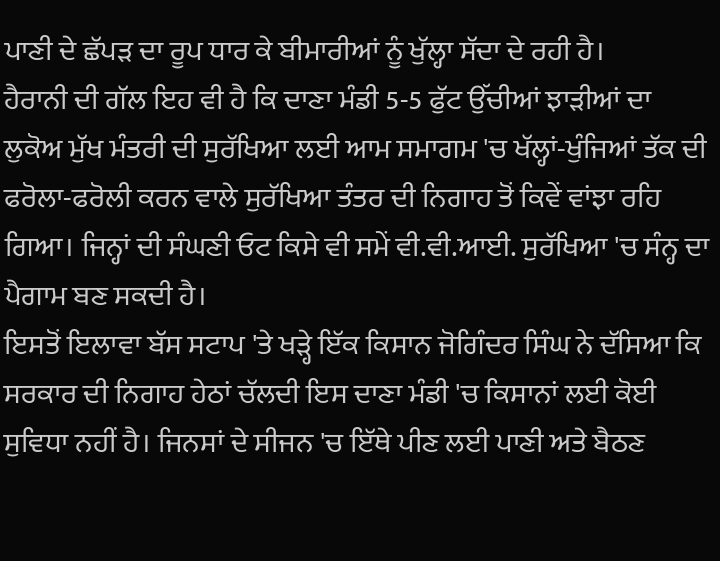ਪਾਣੀ ਦੇ ਛੱਪੜ ਦਾ ਰੂਪ ਧਾਰ ਕੇ ਬੀਮਾਰੀਆਂ ਨੂੰ ਖੁੱਲ੍ਹਾ ਸੱਦਾ ਦੇ ਰਹੀ ਹੈ।
ਹੈਰਾਨੀ ਦੀ ਗੱਲ ਇਹ ਵੀ ਹੈ ਕਿ ਦਾਣਾ ਮੰਡੀ 5-5 ਫੁੱਟ ਉੱਚੀਆਂ ਝਾੜੀਆਂ ਦਾ ਲੁਕੋਅ ਮੁੱਖ ਮੰਤਰੀ ਦੀ ਸੁਰੱਖਿਆ ਲਈ ਆਮ ਸਮਾਗਮ 'ਚ ਖੱਲ੍ਹਾਂ-ਖੁੰਜਿਆਂ ਤੱਕ ਦੀ ਫਰੋਲਾ-ਫਰੋਲੀ ਕਰਨ ਵਾਲੇ ਸੁਰੱਖਿਆ ਤੰਤਰ ਦੀ ਨਿਗਾਹ ਤੋਂ ਕਿਵੇਂ ਵਾਂਝਾ ਰਹਿ ਗਿਆ। ਜਿਨ੍ਹਾਂ ਦੀ ਸੰਘਣੀ ਓਟ ਕਿਸੇ ਵੀ ਸਮੇਂ ਵੀ.ਵੀ.ਆਈ. ਸੁਰੱਖਿਆ 'ਚ ਸੰਨ੍ਹ ਦਾ ਪੈਗਾਮ ਬਣ ਸਕਦੀ ਹੈ।
ਇਸਤੋਂ ਇਲਾਵਾ ਬੱਸ ਸਟਾਪ 'ਤੇ ਖੜ੍ਹੇ ਇੱਕ ਕਿਸਾਨ ਜੋਗਿੰਦਰ ਸਿੰਘ ਨੇ ਦੱਸਿਆ ਕਿ ਸਰਕਾਰ ਦੀ ਨਿਗਾਹ ਹੇਠਾਂ ਚੱਲਦੀ ਇਸ ਦਾਣਾ ਮੰਡੀ 'ਚ ਕਿਸਾਨਾਂ ਲਈ ਕੋਈ ਸੁਵਿਧਾ ਨਹੀਂ ਹੈ। ਜਿਨਸਾਂ ਦੇ ਸੀਜਨ 'ਚ ਇੱਥੇ ਪੀਣ ਲਈ ਪਾਣੀ ਅਤੇ ਬੈਠਣ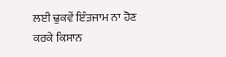ਲਈ ਢੁਕਵੇਂ ਇੰਤਜਾਮ ਨਾ ਹੋਣ ਕਰਕੇ ਕਿਸਾਨ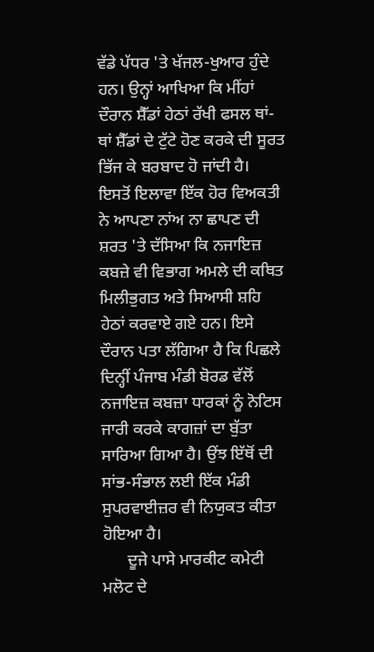ਵੱਡੇ ਪੱਧਰ 'ਤੇ ਖੱਜਲ-ਖੁਆਰ ਹੁੰਦੇ ਹਨ। ਉਨ੍ਹਾਂ ਆਖਿਆ ਕਿ ਮੀਂਹਾਂ ਦੌਰਾਨ ਸ਼ੈੱਡਾਂ ਹੇਠਾਂ ਰੱਖੀ ਫਸਲ ਥਾਂ-ਥਾਂ ਸ਼ੈੱਡਾਂ ਦੇ ਟੁੱਟੇ ਹੋਣ ਕਰਕੇ ਦੀ ਸੂਰਤ ਭਿੱਜ ਕੇ ਬਰਬਾਦ ਹੋ ਜਾਂਦੀ ਹੈ।  ਇਸਤੋਂ ਇਲਾਵਾ ਇੱਕ ਹੋਰ ਵਿਅਕਤੀ ਨੇ ਆਪਣਾ ਨਾਂਅ ਨਾ ਛਾਪਣ ਦੀ ਸ਼ਰਤ 'ਤੇ ਦੱਸਿਆ ਕਿ ਨਜਾਇਜ਼ ਕਬਜ਼ੇ ਵੀ ਵਿਭਾਗ ਅਮਲੇ ਦੀ ਕਥਿਤ ਮਿਲੀਭੁਗਤ ਅਤੇ ਸਿਆਸੀ ਸ਼ਹਿ ਹੇਠਾਂ ਕਰਵਾਏ ਗਏ ਹਨ। ਇਸੇ ਦੌਰਾਨ ਪਤਾ ਲੱਗਿਆ ਹੈ ਕਿ ਪਿਛਲੇ ਦਿਨ੍ਹੀਂ ਪੰਜਾਬ ਮੰਡੀ ਬੋਰਡ ਵੱਲੋਂ ਨਜਾਇਜ਼ ਕਬਜ਼ਾ ਧਾਰਕਾਂ ਨੂੰ ਨੋਟਿਸ ਜਾਰੀ ਕਰਕੇ ਕਾਗਜ਼ਾਂ ਦਾ ਬੁੱਤਾ ਸਾਰਿਆ ਗਿਆ ਹੈ। ਉਂਝ ਇੱਥੋਂ ਦੀ ਸਾਂਭ-ਸੰਭਾਲ ਲਈ ਇੱਕ ਮੰਡੀ ਸੁਪਰਵਾਈਜ਼ਰ ਵੀ ਨਿਯੁਕਤ ਕੀਤਾ ਹੋਇਆ ਹੈ।
      ਦੂਜੇ ਪਾਸੇ ਮਾਰਕੀਟ ਕਮੇਟੀ ਮਲੋਟ ਦੇ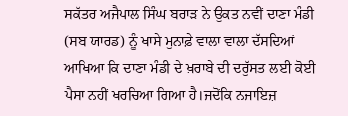ਸਕੱਤਰ ਅਜੈਪਾਲ ਸਿੰਘ ਬਰਾੜ ਨੇ ਉਕਤ ਨਵੀਂ ਦਾਣਾ ਮੰਡੀ (ਸਬ ਯਾਰਡ) ਨੂੰ ਖਾਸੇ ਮੁਨਾਫ਼ੇ ਵਾਲਾ ਵਾਲਾ ਦੱਸਦਿਆਂ ਆਖਿਆ ਕਿ ਦਾਣਾ ਮੰਡੀ ਦੇ ਖ਼ਰਾਬੇ ਦੀ ਦਰੁੱਸਤ ਲਈ ਕੋਈ ਪੈਸਾ ਨਹੀਂ ਖਰਚਿਆ ਗਿਆ ਹੈ।ਜਦੋਂਕਿ ਨਜਾਇਜ਼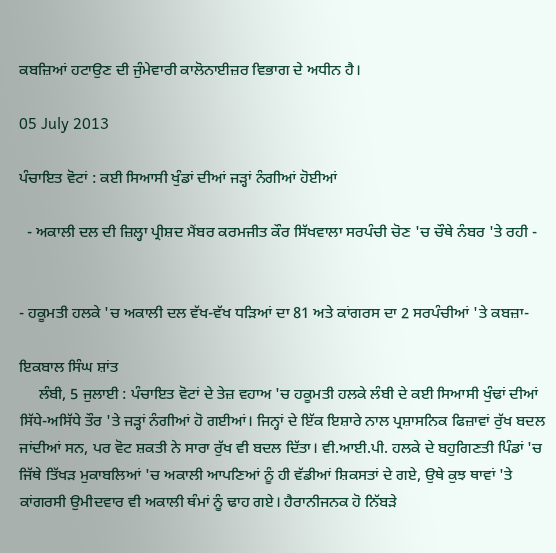ਕਬਜ਼ਿਆਂ ਹਟਾਉਣ ਦੀ ਜੁੰਮੇਵਾਰੀ ਕਾਲੋਨਾਈਜ਼ਰ ਵਿਭਾਗ ਦੇ ਅਧੀਨ ਹੈ।

05 July 2013

ਪੰਚਾਇਤ ਵੋਟਾਂ : ਕਈ ਸਿਆਸੀ ਖੁੰਡਾਂ ਦੀਆਂ ਜੜ੍ਹਾਂ ਨੰਗੀਆਂ ਹੋਈਆਂ

  - ਅਕਾਲੀ ਦਲ ਦੀ ਜ਼ਿਲ੍ਹਾ ਪ੍ਰੀਸ਼ਦ ਮੈਂਬਰ ਕਰਮਜੀਤ ਕੌਰ ਸਿੱਖਵਾਲਾ ਸਰਪੰਚੀ ਚੋਣ 'ਚ ਚੌਥੇ ਨੰਬਰ 'ਤੇ ਰਹੀ -


- ਹਕੂਮਤੀ ਹਲਕੇ 'ਚ ਅਕਾਲੀ ਦਲ ਵੱਖ-ਵੱਖ ਧੜਿਆਂ ਦਾ 81 ਅਤੇ ਕਾਂਗਰਸ ਦਾ 2 ਸਰਪੰਚੀਆਂ 'ਤੇ ਕਬਜ਼ਾ-

ਇਕਬਾਲ ਸਿੰਘ ਸ਼ਾਂਤ
     ਲੰਬੀ, 5 ਜੁਲਾਈ : ਪੰਚਾਇਤ ਵੋਟਾਂ ਦੇ ਤੇਜ਼ ਵਹਾਅ 'ਚ ਹਕੂਮਤੀ ਹਲਕੇ ਲੰਬੀ ਦੇ ਕਈ ਸਿਆਸੀ ਖੁੰਢਾਂ ਦੀਆਂ ਸਿੱਧੇ-ਅਸਿੱਧੇ ਤੌਰ 'ਤੇ ਜੜ੍ਹਾਂ ਨੰਗੀਆਂ ਹੋ ਗਈਆਂ। ਜਿਨ੍ਹਾਂ ਦੇ ਇੱਕ ਇਸ਼ਾਰੇ ਨਾਲ ਪ੍ਰਸ਼ਾਸਨਿਕ ਫਿਜ਼ਾਵਾਂ ਰੁੱਖ ਬਦਲ ਜਾਂਦੀਆਂ ਸਨ, ਪਰ ਵੋਟ ਸ਼ਕਤੀ ਨੇ ਸਾਰਾ ਰੁੱਖ ਵੀ ਬਦਲ ਦਿੱਤਾ। ਵੀ.ਆਈ.ਪੀ. ਹਲਕੇ ਦੇ ਬਹੁਗਿਣਤੀ ਪਿੰਡਾਂ 'ਚ ਜਿੱਥੇ ਤਿੱਖੜ ਮੁਕਾਬਲਿਆਂ 'ਚ ਅਕਾਲੀ ਆਪਣਿਆਂ ਨੂੰ ਹੀ ਵੱਡੀਆਂ ਸ਼ਿਕਸਤਾਂ ਦੇ ਗਏ, ਉਥੇ ਕੁਝ ਥਾਵਾਂ 'ਤੇ ਕਾਂਗਰਸੀ ਉਮੀਦਵਾਰ ਵੀ ਅਕਾਲੀ ਥੰਮਾਂ ਨੂੰ ਢਾਹ ਗਏ। ਹੈਰਾਨੀਜਨਕ ਹੋ ਨਿੱਬੜੇ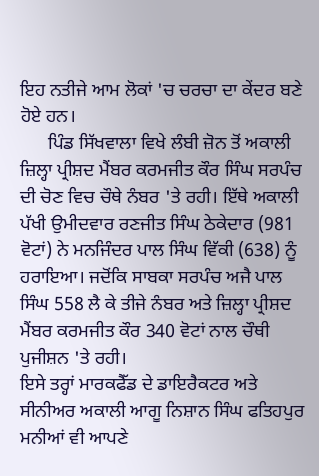ਇਹ ਨਤੀਜੇ ਆਮ ਲੋਕਾਂ 'ਚ ਚਰਚਾ ਦਾ ਕੇਂਦਰ ਬਣੇ ਹੋਏ ਹਨ।
      ਪਿੰਡ ਸਿੱਖਵਾਲਾ ਵਿਖੇ ਲੰਬੀ ਜ਼ੋਨ ਤੋਂ ਅਕਾਲੀ ਜ਼ਿਲ੍ਹਾ ਪ੍ਰੀਸ਼ਦ ਮੈਂਬਰ ਕਰਮਜੀਤ ਕੌਰ ਸਿੰਘ ਸਰਪੰਚ ਦੀ ਚੋਣ ਵਿਚ ਚੌਥੇ ਨੰਬਰ 'ਤੇ ਰਹੀ। ਇੱਥੇ ਅਕਾਲੀ ਪੱਖੀ ਉਮੀਦਵਾਰ ਰਣਜੀਤ ਸਿੰਘ ਠੇਕੇਦਾਰ (981 ਵੋਟਾਂ) ਨੇ ਮਨਜਿੰਦਰ ਪਾਲ ਸਿੰਘ ਵਿੱਕੀ (638) ਨੂੰ ਹਰਾਇਆ। ਜਦੋਂਕਿ ਸਾਬਕਾ ਸਰਪੰਚ ਅਜੈ ਪਾਲ ਸਿੰਘ 558 ਲੈ ਕੇ ਤੀਜੇ ਨੰਬਰ ਅਤੇ ਜ਼ਿਲ੍ਹਾ ਪ੍ਰੀਸ਼ਦ ਮੈਂਬਰ ਕਰਮਜੀਤ ਕੌਰ 340 ਵੋਟਾਂ ਨਾਲ ਚੌਥੀ ਪੁਜੀਸ਼ਨ 'ਤੇ ਰਹੀ।
ਇਸੇ ਤਰ੍ਹਾਂ ਮਾਰਕਫੈੱਡ ਦੇ ਡਾਇਰੈਕਟਰ ਅਤੇ ਸੀਨੀਅਰ ਅਕਾਲੀ ਆਗੂ ਨਿਸ਼ਾਨ ਸਿੰਘ ਫਤਿਹਪੁਰ ਮਨੀਆਂ ਵੀ ਆਪਣੇ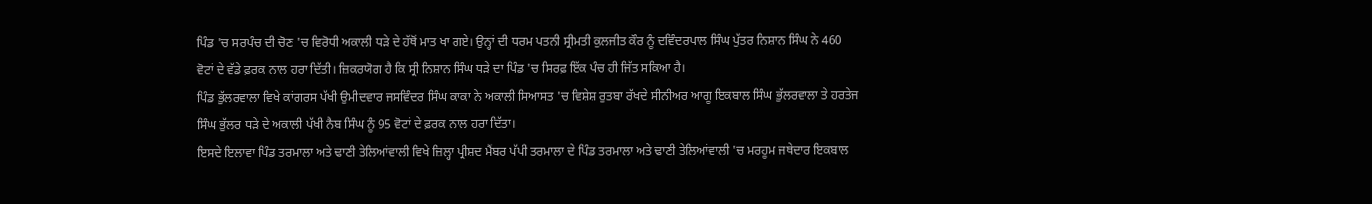ਪਿੰਡ 'ਚ ਸਰਪੰਚ ਦੀ ਚੋਣ 'ਚ ਵਿਰੋਧੀ ਅਕਾਲੀ ਧੜੇ ਦੇ ਹੱਥੋਂ ਮਾਤ ਖਾ ਗਏ। ਉਨ੍ਹਾਂ ਦੀ ਧਰਮ ਪਤਨੀ ਸ੍ਰੀਮਤੀ ਕੁਲਜੀਤ ਕੌਰ ਨੂੰ ਦਵਿੰਦਰਪਾਲ ਸਿੰਘ ਪੁੱਤਰ ਨਿਸ਼ਾਨ ਸਿੰਘ ਨੇ 460 ਵੋਟਾਂ ਦੇ ਵੱਡੇ ਫ਼ਰਕ ਨਾਲ ਹਰਾ ਦਿੱਤੀ। ਜ਼ਿਕਰਯੋਗ ਹੈ ਕਿ ਸ੍ਰੀ ਨਿਸ਼ਾਨ ਸਿੰਘ ਧੜੇ ਦਾ ਪਿੰਡ 'ਚ ਸਿਰਫ਼ ਇੱਕ ਪੰਚ ਹੀ ਜਿੱਤ ਸਕਿਆ ਹੈ।
ਪਿੰਡ ਭੁੱਲਰਵਾਲਾ ਵਿਖੇ ਕਾਂਗਰਸ ਪੱਖੀ ਉਮੀਦਵਾਰ ਜਸਵਿੰਦਰ ਸਿੰਘ ਕਾਕਾ ਨੇ ਅਕਾਲੀ ਸਿਆਸਤ 'ਚ ਵਿਸ਼ੇਸ਼ ਰੁਤਬਾ ਰੱਖਦੇ ਸੀਨੀਅਰ ਆਗੂ ਇਕਬਾਲ ਸਿੰਘ ਭੁੱਲਰਵਾਲਾ ਤੇ ਹਰਤੇਜ ਸਿੰਘ ਭੁੱਲਰ ਧੜੇ ਦੇ ਅਕਾਲੀ ਪੱਖੀ ਨੈਬ ਸਿੰਘ ਨੂੰ 95 ਵੋਟਾਂ ਦੇ ਫ਼ਰਕ ਨਾਲ ਹਰਾ ਦਿੱਤਾ।
ਇਸਦੇ ਇਲਾਵਾ ਪਿੰਡ ਤਰਮਾਲਾ ਅਤੇ ਢਾਣੀ ਤੇਲਿਆਂਵਾਲੀ ਵਿਖੇ ਜ਼ਿਲ੍ਹਾ ਪ੍ਰੀਸ਼ਦ ਮੈਂਬਰ ਪੱਪੀ ਤਰਮਾਲਾ ਦੇ ਪਿੰਡ ਤਰਮਾਲਾ ਅਤੇ ਢਾਣੀ ਤੇਲਿਆਂਵਾਲੀ 'ਚ ਮਰਹੂਮ ਜਥੇਦਾਰ ਇਕਬਾਲ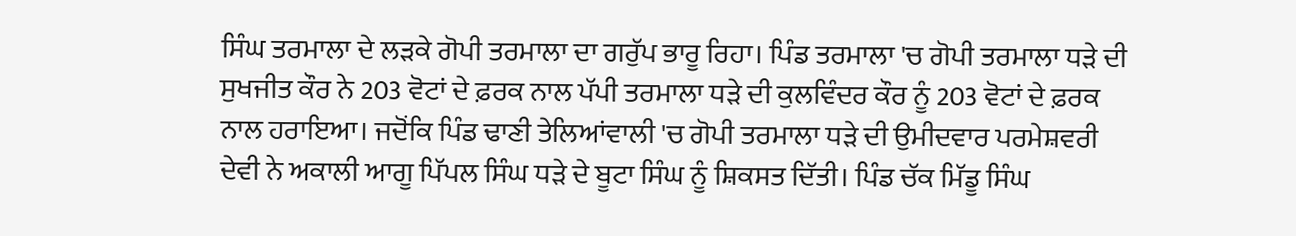ਸਿੰਘ ਤਰਮਾਲਾ ਦੇ ਲੜਕੇ ਗੋਪੀ ਤਰਮਾਲਾ ਦਾ ਗਰੁੱਪ ਭਾਰੂ ਰਿਹਾ। ਪਿੰਡ ਤਰਮਾਲਾ 'ਚ ਗੋਪੀ ਤਰਮਾਲਾ ਧੜੇ ਦੀ ਸੁਖਜੀਤ ਕੌਰ ਨੇ 203 ਵੋਟਾਂ ਦੇ ਫ਼ਰਕ ਨਾਲ ਪੱਪੀ ਤਰਮਾਲਾ ਧੜੇ ਦੀ ਕੁਲਵਿੰਦਰ ਕੌਰ ਨੂੰ 203 ਵੋਟਾਂ ਦੇ ਫ਼ਰਕ ਨਾਲ ਹਰਾਇਆ। ਜਦੋਂਕਿ ਪਿੰਡ ਢਾਣੀ ਤੇਲਿਆਂਵਾਲੀ 'ਚ ਗੋਪੀ ਤਰਮਾਲਾ ਧੜੇ ਦੀ ਉਮੀਦਵਾਰ ਪਰਮੇਸ਼ਵਰੀ ਦੇਵੀ ਨੇ ਅਕਾਲੀ ਆਗੂ ਪਿੱਪਲ ਸਿੰਘ ਧੜੇ ਦੇ ਬੂਟਾ ਸਿੰਘ ਨੂੰ ਸ਼ਿਕਸਤ ਦਿੱਤੀ। ਪਿੰਡ ਚੱਕ ਮਿੱਡੂ ਸਿੰਘ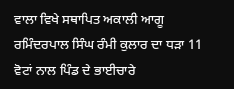ਵਾਲਾ ਵਿਖੇ ਸਥਾਪਿਤ ਅਕਾਲੀ ਆਗੂ ਰਮਿੰਦਰਪਾਲ ਸਿੰਘ ਰੰਮੀ ਕੁਲਾਰ ਦਾ ਧੜਾ 11 ਵੋਟਾਂ ਨਾਲ ਪਿੰਡ ਦੇ ਭਾਈਚਾਰੇ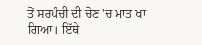ਤੋਂ ਸਰਪੰਚੀ ਦੀ ਚੋਣ 'ਚ ਮਾਤ ਖਾ ਗਿਆ। ਇੱਥੇ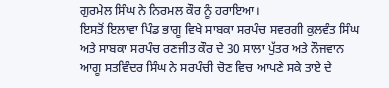ਗੁਰਮੇਲ ਸਿੰਘ ਨੇ ਨਿਰਮਲ ਕੌਰ ਨੂੰ ਹਰਾਇਆ।
ਇਸਤੋਂ ਇਲਾਵਾ ਪਿੰਡ ਭਾਗੂ ਵਿਖੇ ਸਾਬਕਾ ਸਰਪੰਚ ਸਵਰਗੀ ਕੁਲਵੰਤ ਸਿੰਘ ਅਤੇ ਸਾਬਕਾ ਸਰਪੰਚ ਰਣਜੀਤ ਕੌਰ ਦੇ 30 ਸਾਲਾ ਪੁੱਤਰ ਅਤੇ ਨੌਜਵਾਨ ਆਗੂ ਸਤਵਿੰਦਰ ਸਿੰਘ ਨੇ ਸਰਪੰਚੀ ਚੋਣ ਵਿਚ ਆਪਣੇ ਸਕੇ ਤਾਏ ਦੇ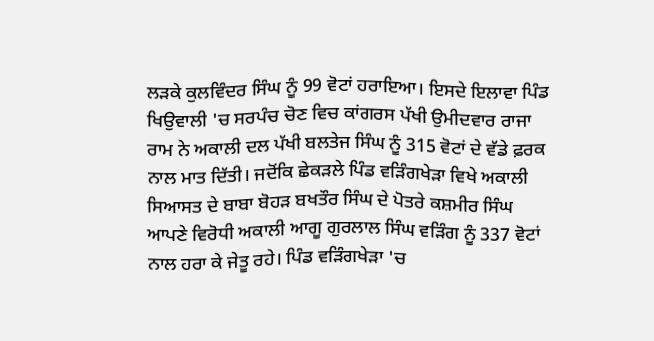ਲੜਕੇ ਕੁਲਵਿੰਦਰ ਸਿੰਘ ਨੂੰ 99 ਵੋਟਾਂ ਹਰਾਇਆ। ਇਸਦੇ ਇਲਾਵਾ ਪਿੰਡ ਖਿਉਵਾਲੀ 'ਚ ਸਰਪੰਚ ਚੋਣ ਵਿਚ ਕਾਂਗਰਸ ਪੱਖੀ ਉਮੀਦਵਾਰ ਰਾਜਾ ਰਾਮ ਨੇ ਅਕਾਲੀ ਦਲ ਪੱਖੀ ਬਲਤੇਜ ਸਿੰਘ ਨੂੰ 315 ਵੋਟਾਂ ਦੇ ਵੱਡੇ ਫ਼ਰਕ ਨਾਲ ਮਾਤ ਦਿੱਤੀ। ਜਦੋਂਕਿ ਛੇਕੜਲੇ ਪਿੰਡ ਵੜਿੰਗਖੇੜਾ ਵਿਖੇ ਅਕਾਲੀ ਸਿਆਸਤ ਦੇ ਬਾਬਾ ਬੋਹੜ ਬਖਤੌਰ ਸਿੰਘ ਦੇ ਪੋਤਰੇ ਕਸ਼ਮੀਰ ਸਿੰਘ ਆਪਣੇ ਵਿਰੋਧੀ ਅਕਾਲੀ ਆਗੂ ਗੁਰਲਾਲ ਸਿੰਘ ਵੜਿੰਗ ਨੂੰ 337 ਵੋਟਾਂ ਨਾਲ ਹਰਾ ਕੇ ਜੇਤੂ ਰਹੇ। ਪਿੰਡ ਵੜਿੰਗਖੇੜਾ 'ਚ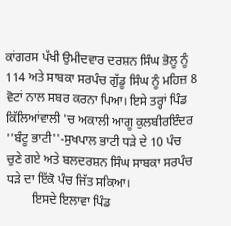ਕਾਂਗਰਸ ਪੱਖੀ ਉਮੀਦਵਾਰ ਦਰਸ਼ਨ ਸਿੰਘ ਭੋਲੂ ਨੂੰ 114 ਅਤੇ ਸਾਬਕਾ ਸਰਪੰਚ ਗੁੱਡੂ ਸਿੰਘ ਨੂੰ ਮਹਿਜ਼ 8 ਵੋਟਾਂ ਨਾਲ ਸਬਰ ਕਰਨਾ ਪਿਆ। ਇਸੇ ਤਰ੍ਹਾਂ ਪਿੰਡ ਕਿੱਲਿਆਂਵਾਲੀ 'ਚ ਅਕਾਲੀ ਆਗੂ ਕੁਲਬੀਰਇੰਦਰ ''ਬੰਟੂ ਭਾਟੀ''-ਸੁਖਪਾਲ ਭਾਟੀ ਧੜੇ ਦੇ 10 ਪੰਚ ਚੁਣੇ ਗਏ ਅਤੇ ਬਲਦਰਸ਼ਨ ਸਿੰਘ ਸਾਬਕਾ ਸਰਪੰਚ ਧੜੇ ਦਾ ਇੱਕੋ ਪੰਚ ਜਿੱਤ ਸਕਿਆ।
        ਇਸਦੇ ਇਲਾਵਾ ਪਿੰਡ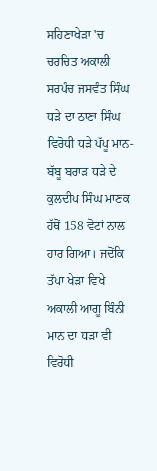ਸਹਿਣਾਖੇੜਾ 'ਚ ਚਰਚਿਤ ਅਕਾਲੀ ਸਰਪੰਚ ਜਸਵੰਤ ਸਿੰਘ ਧੜੇ ਦਾ ਠਾਣਾ ਸਿੰਘ ਵਿਰੋਧੀ ਧੜੇ ਪੱਪੂ ਮਾਨ-ਬੱਬੂ ਬਰਾੜ ਧੜੇ ਦੇ ਕੁਲਦੀਪ ਸਿੰਘ ਮਾਣਕ ਹੱਥੋਂ 158 ਵੋਟਾਂ ਨਾਲ ਹਾਰ ਗਿਆ। ਜਦੋਂਕਿ ਤੱਪਾ ਖੇੜਾ ਵਿਖੇ ਅਕਾਲੀ ਆਗੂ ਬਿੰਨੀ ਮਾਨ ਦਾ ਧੜਾ ਵੀ ਵਿਰੋਧੀ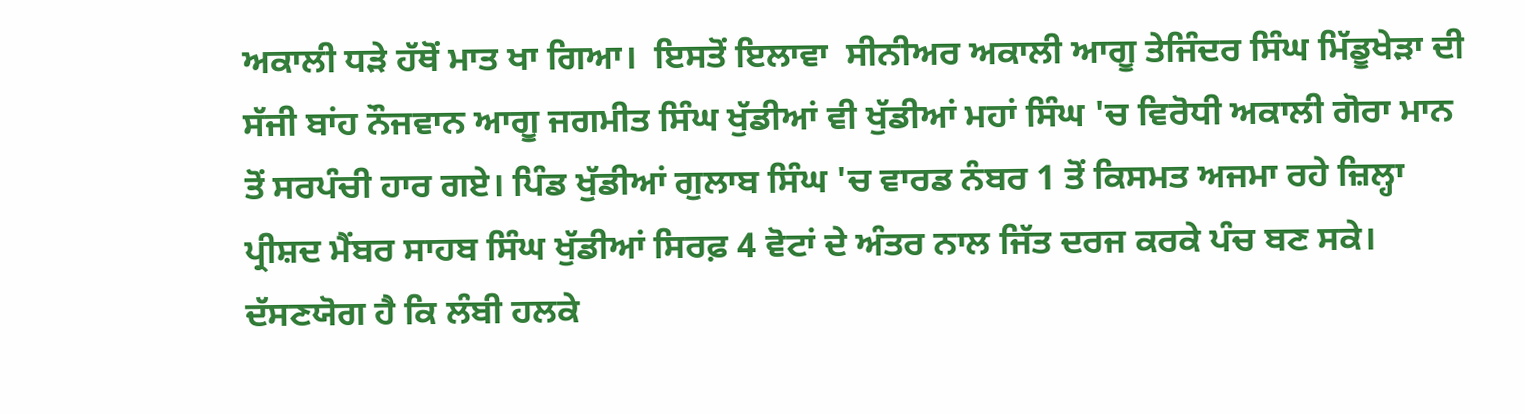ਅਕਾਲੀ ਧੜੇ ਹੱਥੋਂ ਮਾਤ ਖਾ ਗਿਆ।  ਇਸਤੋਂ ਇਲਾਵਾ  ਸੀਨੀਅਰ ਅਕਾਲੀ ਆਗੂ ਤੇਜਿੰਦਰ ਸਿੰਘ ਮਿੱਡੂਖੇੜਾ ਦੀ ਸੱਜੀ ਬਾਂਹ ਨੌਜਵਾਨ ਆਗੂ ਜਗਮੀਤ ਸਿੰਘ ਖੁੱਡੀਆਂ ਵੀ ਖੁੱਡੀਆਂ ਮਹਾਂ ਸਿੰਘ 'ਚ ਵਿਰੋਧੀ ਅਕਾਲੀ ਗੋਰਾ ਮਾਨ ਤੋਂ ਸਰਪੰਚੀ ਹਾਰ ਗਏ। ਪਿੰਡ ਖੁੱਡੀਆਂ ਗੁਲਾਬ ਸਿੰਘ 'ਚ ਵਾਰਡ ਨੰਬਰ 1 ਤੋਂ ਕਿਸਮਤ ਅਜਮਾ ਰਹੇ ਜ਼ਿਲ੍ਹਾ ਪ੍ਰੀਸ਼ਦ ਮੈਂਬਰ ਸਾਹਬ ਸਿੰਘ ਖੁੱਡੀਆਂ ਸਿਰਫ਼ 4 ਵੋਟਾਂ ਦੇ ਅੰਤਰ ਨਾਲ ਜਿੱਤ ਦਰਜ ਕਰਕੇ ਪੰਚ ਬਣ ਸਕੇ। ਦੱਸਣਯੋਗ ਹੈ ਕਿ ਲੰਬੀ ਹਲਕੇ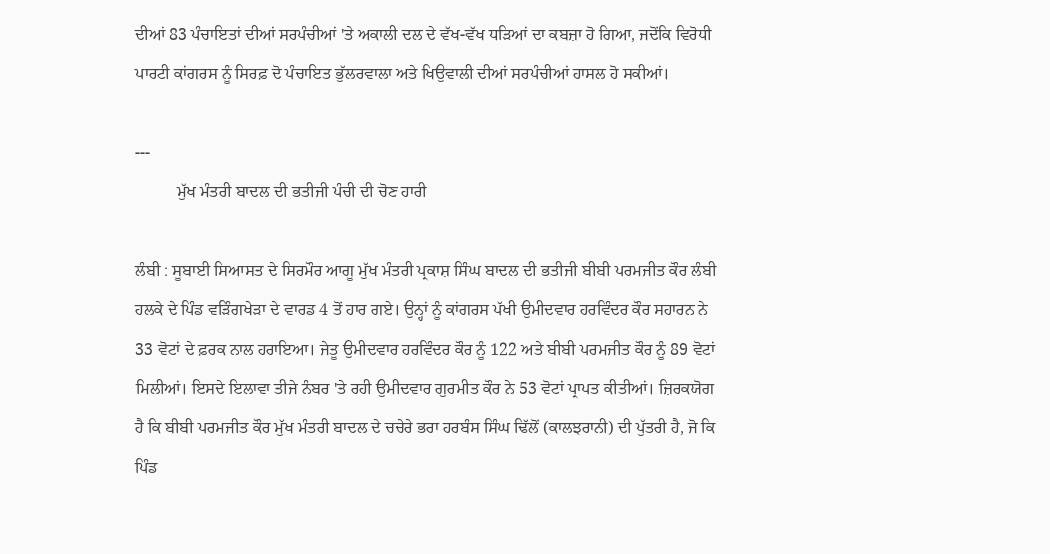ਦੀਆਂ 83 ਪੰਚਾਇਤਾਂ ਦੀਆਂ ਸਰਪੰਚੀਆਂ 'ਤੇ ਅਕਾਲੀ ਦਲ ਦੇ ਵੱਖ-ਵੱਖ ਧੜਿਆਂ ਦਾ ਕਬਜ਼ਾ ਹੋ ਗਿਆ, ਜਦੋਂਕਿ ਵਿਰੋਧੀ ਪਾਰਟੀ ਕਾਂਗਰਸ ਨੂੰ ਸਿਰਫ਼ ਦੋ ਪੰਚਾਇਤ ਭੁੱਲਰਵਾਲਾ ਅਤੇ ਖਿਉਵਾਲੀ ਦੀਆਂ ਸਰਪੰਚੀਆਂ ਹਾਸਲ ਹੋ ਸਕੀਆਂ।

---
          ਮੁੱਖ ਮੰਤਰੀ ਬਾਦਲ ਦੀ ਭਤੀਜੀ ਪੰਚੀ ਦੀ ਚੋਣ ਹਾਰੀ

ਲੰਬੀ : ਸੂਬਾਈ ਸਿਆਸਤ ਦੇ ਸਿਰਮੌਰ ਆਗੂ ਮੁੱਖ ਮੰਤਰੀ ਪ੍ਰਕਾਸ਼ ਸਿੰਘ ਬਾਦਲ ਦੀ ਭਤੀਜੀ ਬੀਬੀ ਪਰਮਜੀਤ ਕੌਰ ਲੰਬੀ ਹਲਕੇ ਦੇ ਪਿੰਡ ਵੜਿੰਗਖੇੜਾ ਦੇ ਵਾਰਡ 4 ਤੋਂ ਹਾਰ ਗਏ। ਉਨ੍ਹਾਂ ਨੂੰ ਕਾਂਗਰਸ ਪੱਖੀ ਉਮੀਦਵਾਰ ਹਰਵਿੰਦਰ ਕੌਰ ਸਹਾਰਨ ਨੇ 33 ਵੋਟਾਂ ਦੇ ਫ਼ਰਕ ਨਾਲ ਹਰਾਇਆ। ਜੇਤੂ ਉਮੀਦਵਾਰ ਹਰਵਿੰਦਰ ਕੌਰ ਨੂੰ 122 ਅਤੇ ਬੀਬੀ ਪਰਮਜੀਤ ਕੌਰ ਨੂੰ 89 ਵੋਟਾਂ ਮਿਲੀਆਂ। ਇਸਦੇ ਇਲਾਵਾ ਤੀਜੇ ਨੰਬਰ 'ਤੇ ਰਹੀ ਉਮੀਦਵਾਰ ਗੁਰਮੀਤ ਕੌਰ ਨੇ 53 ਵੋਟਾਂ ਪ੍ਰਾਪਤ ਕੀਤੀਆਂ। ਜ਼ਿਰਕਯੋਗ ਹੈ ਕਿ ਬੀਬੀ ਪਰਮਜੀਤ ਕੌਰ ਮੁੱਖ ਮੰਤਰੀ ਬਾਦਲ ਦੇ ਚਚੇਰੇ ਭਰਾ ਹਰਬੰਸ ਸਿੰਘ ਢਿੱਲੋਂ (ਕਾਲਝਰਾਨੀ) ਦੀ ਪੁੱਤਰੀ ਹੈ, ਜੋ ਕਿ ਪਿੰਡ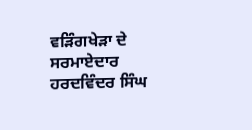ਵੜਿੰਗਖੇੜਾ ਦੇ ਸਰਮਾਏਦਾਰ ਹਰਦਵਿੰਦਰ ਸਿੰਘ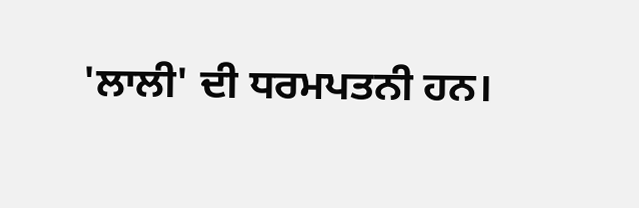'ਲਾਲੀ' ਦੀ ਧਰਮਪਤਨੀ ਹਨ।